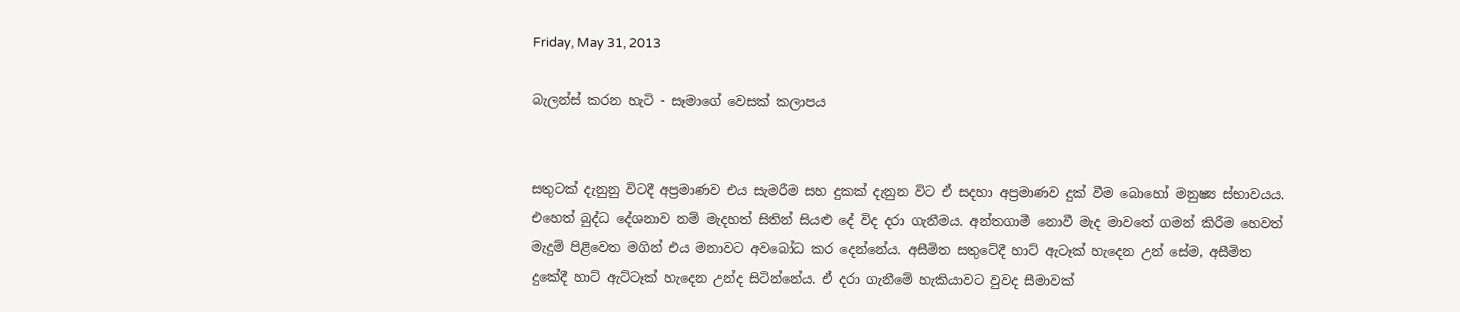Friday, May 31, 2013

බැලන්ස් කරන හැටි - සෑමාගේ වෙසක් කලාපය


සතුටක් දැනුනු විටදී අප්‍රමාණව එය සැමරීම සහ දුකක් දැනුන විට ඒ සදහා අප්‍රමාණව දුක් වීම බොහෝ මනුෂ්‍ය ස්භාවයය. එහෙත් බුද්ධ දේශනාව නම් මැදහත් සිතින් සියළු දේ විද දරා ගැනීමය. අන්තගාමී නොවී මැද මාවතේ ගමන් කිරීම හෙවත් මැදුම් පිළිවෙත මගින් එය මනාවට අවබෝධ කර දෙන්නේය. අසීමිත සතුටේදී හාට් ඇටෑක් හැදෙන උන් සේම, අසීමිත දුකේදී හාට් ඇට්ටෑක් හැදෙන උන්ද සිටින්නේය. ඒ දරා ගැනීමේ හැකියාවට වුවද සීමාවක්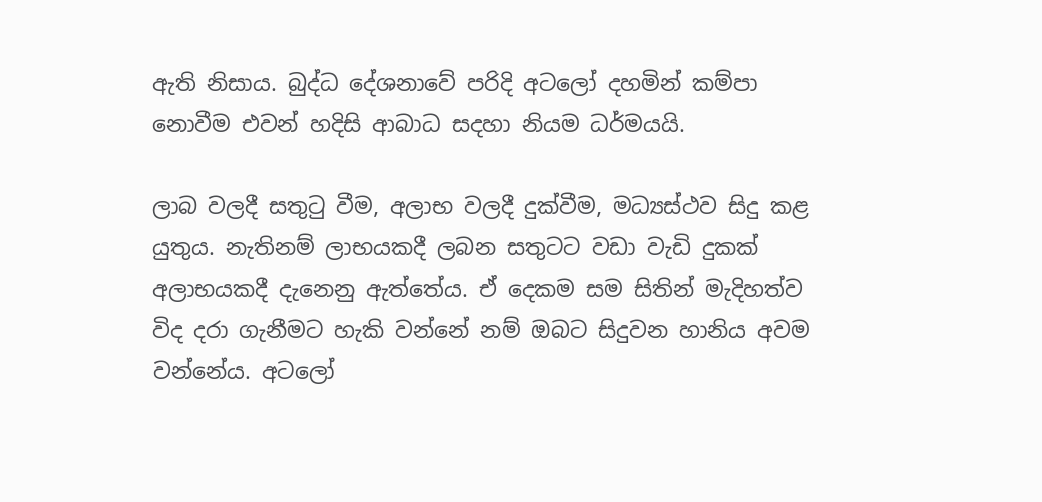ඇති නිසාය. බුද්ධ දේශනාවේ පරිදි අටලෝ දහමින් කම්පා නොවීම එවන් හදිසි ආබාධ සදහා නියම ධර්මයයි.

ලාබ වලදී සතුටු වීම, අලාභ වලදී දුක්වීම, මධ්‍යස්ථව සිදු කළ යුතුය. නැතිනම් ලාභයකදී ලබන සතුටට වඩා වැඩි දුකක් අලාභයකදී දැනෙනු ඇත්තේය. ඒ දෙකම සම සිතින් මැදිහත්ව විද දරා ගැනීමට හැකි වන්නේ නම් ඔබට සිදුවන හානිය අවම වන්නේය. අටලෝ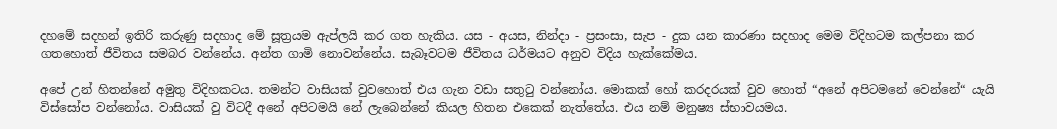දහමේ සදහන් ඉතිරි කරුණු සදහාද මේ සූත්‍රයම ඇප්ලයි කර ගත හැකිය. යස - අයස, නින්දා - ප්‍රසංසා, සැප - දුක යන කාරණා සදහාද මෙම විදිහටම කල්පනා කර ගතහොත් ජීවිතය සමබර වන්නේය. අන්ත ගාමි නොවන්නේය. සැබෑවටම ජීවිතය ධර්මයට අනුව විදිය හැක්කේමය.

අපේ උන් හිතන්නේ අමුතු විදිහකටය. තමන්ට වාසියක් වුවහොත් එය ගැන වඩා සතුටු වන්නෝය. මොකක් හෝ කරදරයක් වුව හොත් “අනේ අපිටමනේ වෙන්නේ“ යැයි විස්සෝප වන්නෝය. වාසියක් වු විටදී අනේ අපිටමයි නේ ලැබෙන්නේ කියල හිතන එකෙක් නැත්තේය. එය නම් මනුෂ්‍ය ස්භාවයමය.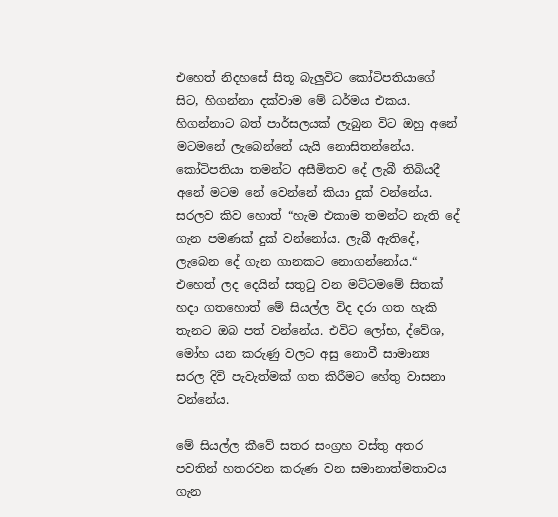එහෙත් නිදහසේ සිතූ බැලුවිට කෝටිපතියාගේ සිට, හිගන්නා දක්වාම මේ ධර්මය එකය. හිගන්නාට බත් පාර්සලයක් ලැබුන විට ඔහු අනේ මටමනේ ලැබෙන්නේ යැයි නොසිතන්නේය. කෝටිපතියා තමන්ට අසීමිතව දේ ලැබී තිබියදී අනේ මටම නේ වෙන්නේ කියා දුක් වන්නේය. සරලව කිව හොත් “හැම එකාම තමන්ට නැති දේ ගැන පමණක් දුක් වන්නෝය. ලැබී ඇතිදේ, ලැබෙන දේ ගැන ගානකට නොගන්නෝය.“ එහෙත් ලද දෙයින් සතුටු වන මට්ටමමේ සිතක් හදා ගතහොත් මේ සියල්ල විද දරා ගත හැකි තැනට ඔබ පත් වන්නේය. එවිට ලෝභ, ද්වේශ, මෝහ යන කරුණු වලට අසු නොවී සාමාන්‍ය සරල දිවි පැවැත්මක් ගත කිරීමට හේතු වාසනා වන්නේය.

මේ සියල්ල කීවේ සතර සංග්‍රහ වස්තු අතර පවතින් හතරවන කරුණ වන සමානාත්මතාවය ගැන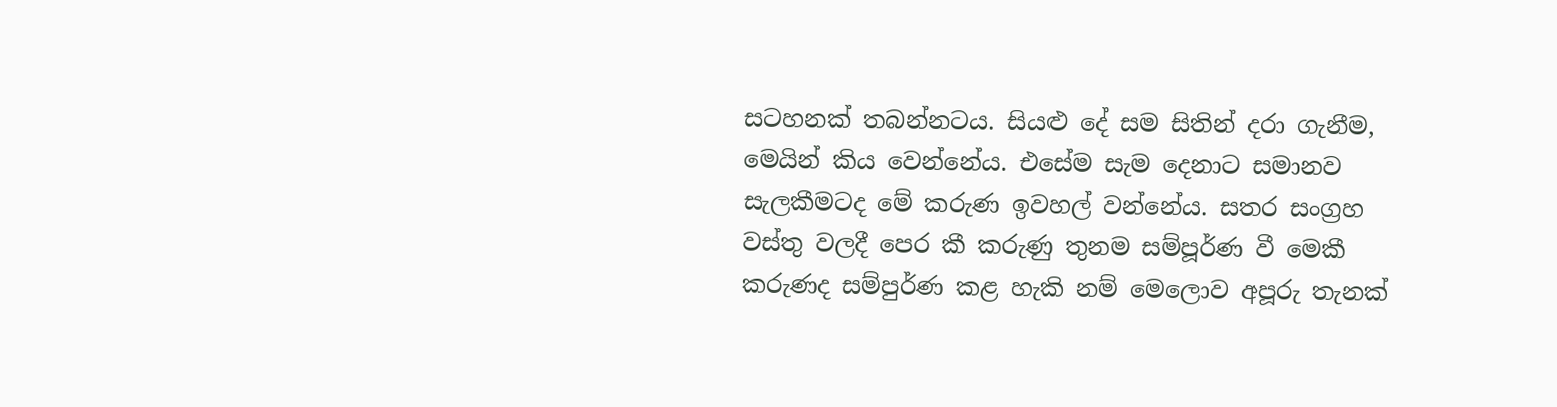සටහනක් තබන්නටය. සියළු දේ සම සිතින් දරා ගැනීම, මෙයින් කිය වෙන්නේය. එසේම සැම දෙනාට සමානව සැලකීමටද මේ කරුණ ඉවහල් වන්නේය. සතර සංග්‍රහ වස්තු වලදී පෙර කී කරුණු තුනම සම්පූර්ණ වී මෙකී කරුණද සම්පුර්ණ කළ හැකි නම් මෙලොව අපූරු තැනක්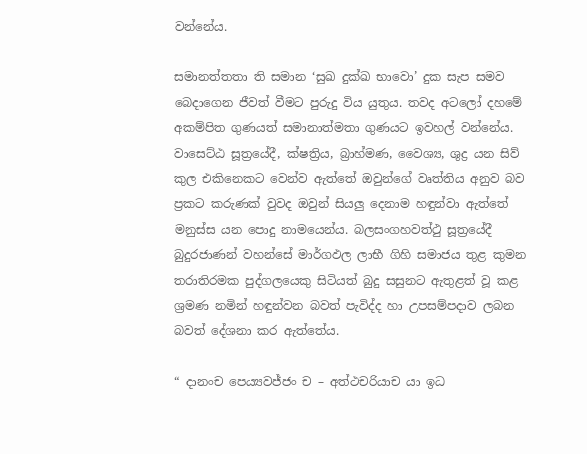වන්නේය.

සමානත්තතා ති සමාන ‘සුඛ දුක්ඛ භාවො’ දුක සැප සමව බෙදාගෙන ජීවත් වීමට පුරුදු විය යුතුය. තවද අටලෝ දහමේ අකම්පිත ගුණයත් සමානාත්මතා ගුණයට ඉවහල් වන්නේය. වාසෙට්ඨ සූත්‍රයේදී, ක්ෂත්‍රිය, බ්‍රාහ්මණ, වෛශ්‍ය, ශුද්‍ර යන සිව් කුල එකිනෙකට වෙන්ව ඇත්තේ ඔවුන්ගේ වෘත්තිය අනුව බව ප්‍රකට කරුණක් වුවද ඔවුන් සියලු දෙනාම හඳුන්වා ඇත්තේ මනුස්ස යන පොදු නාමයෙන්ය. බලසංගහවත්ථු සූත්‍රයේදී බුදුරජාණන් වහන්සේ මාර්ගඵල ලාභී ගිහි සමාජය තුළ කුමන තරාතිරමක පුද්ගලයෙකු සිටියත් බුදු සසුනට ඇතුළත් වූ කළ ශ්‍රමණ නමින් හඳුන්වන බවත් පැවිද්ද හා උපසම්පදාව ලබන බවත් දේශනා කර ඇත්තේය.

“ දානංච පෙය්‍යවජ්ජං ච – අත්ථචරියාච යා ඉධ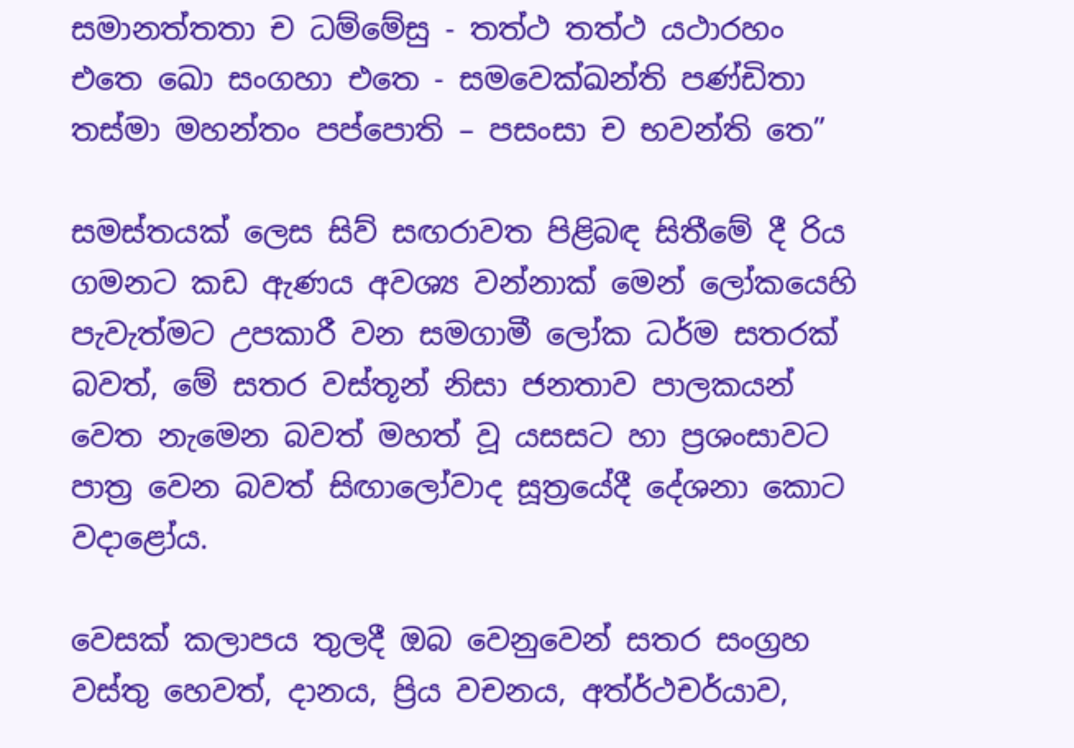සමානත්තතා ච ධම්මේසු - තත්ථ තත්ථ යථාරහං
එතෙ ඛො සංගහා එතෙ - සමවෙක්ඛන්ති පණ්ඩිතා
තස්මා මහන්තං පප්පොති – පසංසා ච භවන්ති තෙ”

සමස්තයක් ලෙස සිව් සඟරාවත පිළිබඳ සිතීමේ දී රිය ගමනට කඩ ඇණය අවශ්‍ය වන්නාක් මෙන් ලෝකයෙහි පැවැත්මට උපකාරී වන සමගාමී ලෝක ධර්ම සතරක් බවත්, මේ සතර වස්තූන් නිසා ජනතාව පාලකයන් වෙත නැමෙන බවත් මහත් වූ යසසට හා ප්‍රශංසාවට පාත්‍ර වෙන බවත් සිඟාලෝවාද සූත්‍රයේදී දේශනා කොට වදාළෝය.

වෙසක් කලාපය තුලදී ඔබ වෙනුවෙන් සතර සංග්‍රහ වස්තු හෙවත්, දානය, ප්‍රිය වචනය, අත්ර්‍ථචර්යාව,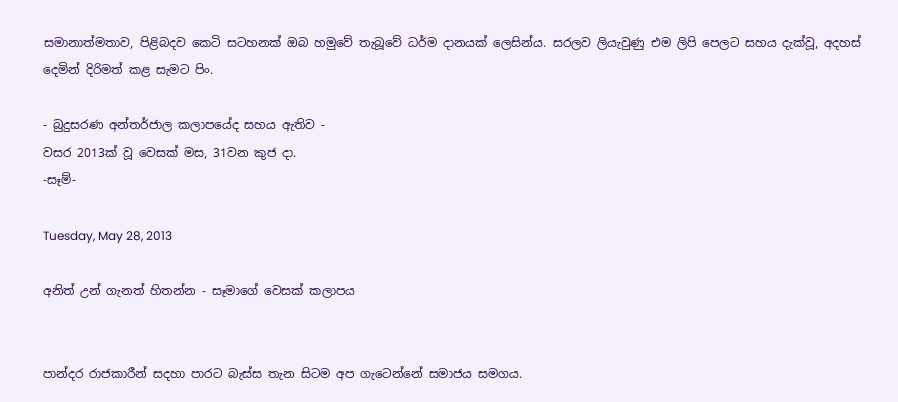සමානාත්මතාව, පිළිබදව කෙටි සටහනක් ඔබ හමුවේ තැබූවේ ධර්ම දානයක් ලෙසින්ය. සරලව ලියැවුණු එම ලිපි පෙලට සහය දැක්වූ, අදහස් දෙමින් දිරිමත් කළ සැමට පිං.

- බුදුසරණ අන්තර්ජාල කලාපයේද සහය ඇතිව -
වසර 2013ක් වූ වෙසක් මස, 31වන කුජ දා.
-සෑම්-

Tuesday, May 28, 2013

අනිත් උන් ගැනත් හිතන්න - සෑමාගේ වෙසක් කලාපය


පාන්දර රාජකාරීන් සදහා පාරට බැස්ස තැන සිටම අප ගැටෙන්නේ සමාජය සමගය.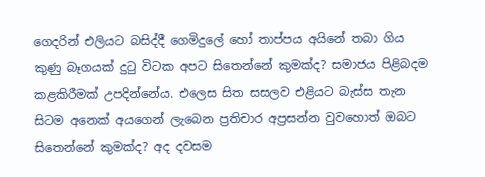ගෙදරින් එලියට බසිද්දී ගෙමිදුලේ හෝ තාප්පය අයිනේ තබා ගිය කුණු බෑගයක් දුටු විටක අපට සිතෙන්නේ කුමක්ද? සමාජය පිළිබදම කළකිරීමක් උපදින්නේය. එලෙස සිත සසලව එළියට බැස්ස තැන සිටම අනෙක් අයගෙන් ලැබෙන ප්‍රතිචාර අප්‍රසන්න වුවහොත් ඔබට සිතෙන්නේ කුමක්ද? අද දවසම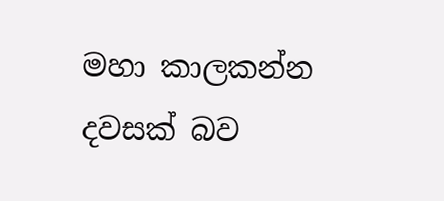මහා කාලකන්න දවසක් බව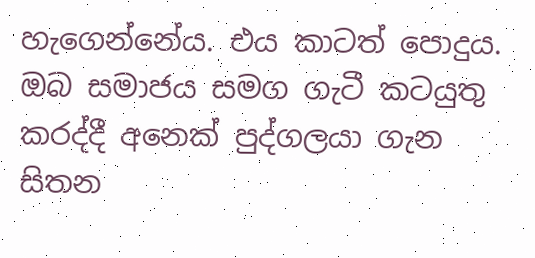හැගෙන්නේය. එය කාටත් පොදුය. ඔබ සමාජය සමග ගැටී කටයුතු කරද්දී අනෙක් පුද්ගලයා ගැන සිතන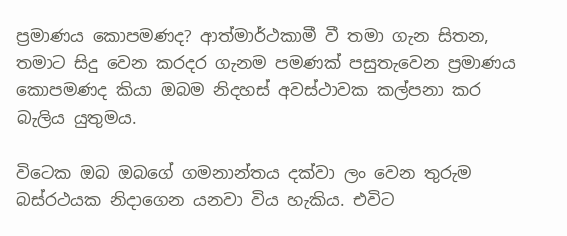ප්‍රමාණය කොපමණද? ආත්මාර්ථකාමී වී තමා ගැන සිතන, තමාට සිදු වෙන කරදර ගැනම පමණක් පසුතැවෙන ප්‍රමාණය කොපමණද කියා ඔබම නිදහස් අවස්ථාවක කල්පනා කර බැලිය යුතුමය.

විටෙක ඔබ ඔබගේ ගමනාන්තය දක්වා ලං වෙන තුරුම බස්රථයක නිදාගෙන යනවා විය හැකිය. එවිට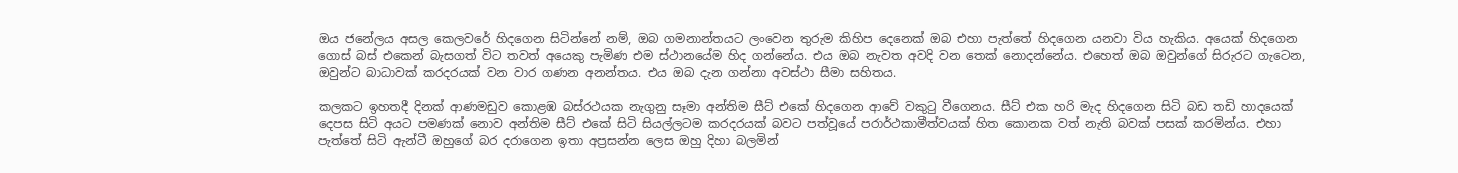ඔය ජනේලය අසල කෙලවරේ හිදගෙන සිටින්නේ නම්, ඔබ ගමනාන්තයට ලංවෙන තුරුම කිහිප දෙනෙක් ඔබ එහා පැත්තේ හිදගෙන යනවා විය හැකිය. අයෙක් හිදගෙන ගොස් බස් එකෙන් බැසගත් විට තවත් අයෙකු පැමිණ එම ස්ථානයේම හිද ගන්නේය. එය ඔබ නැවත අවදි වන තෙක් නොදන්නේය. එහෙත් ඔබ ඔවුන්ගේ සිරුරට ගැටෙන, ඔවුන්ට බාධාවක් කරදරයක් වන වාර ගණන අනන්තය. එය ඔබ දැන ගන්නා අවස්ථා සීමා සහිතය.

කලකට ඉහතදී දිනක් ආණමඩුව කොළඹ බස්රථයක නැගුනු සෑමා අන්තිම සීට් එකේ හිදගෙන ආවේ වකුටු වීගෙනය. සීට් එක හරි මැද හිදගෙන සිටි බඩ තඩි හාදයෙක් දෙපස සිටි අයට පමණක් නොව අන්තිම සීට් එකේ සිටි සියල්ලටම කරදරයක් බවට පත්වූයේ පරාර්ථකාමීත්වයක් හිත කොනක වත් නැති බවක් පසක් කරමින්ය. එහා පැත්තේ සිටි ඇන්ටී ඔහුගේ බර දරාගෙන ඉතා අප්‍රසන්න ලෙස ඔහු දිහා බලමින්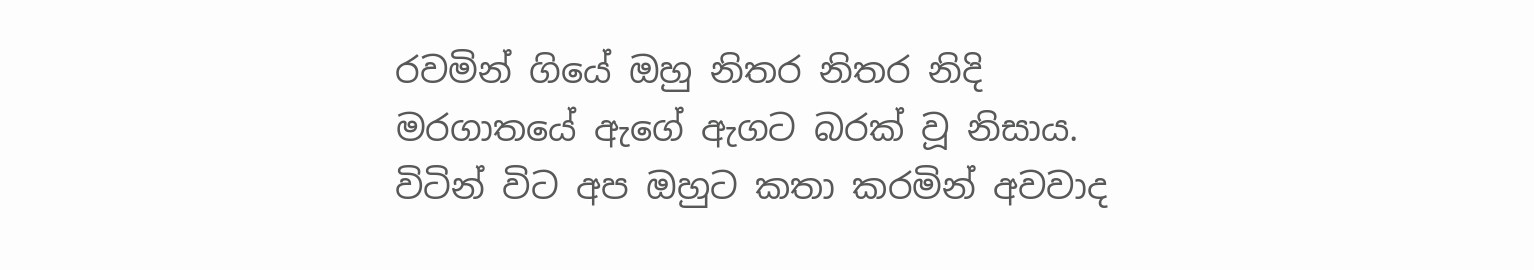රවමින් ගියේ ඔහු නිතර නිතර නිදි මරගාතයේ ඇගේ ඇගට බරක් වූ නිසාය. විටින් විට අප ඔහුට කතා කරමින් අවවාද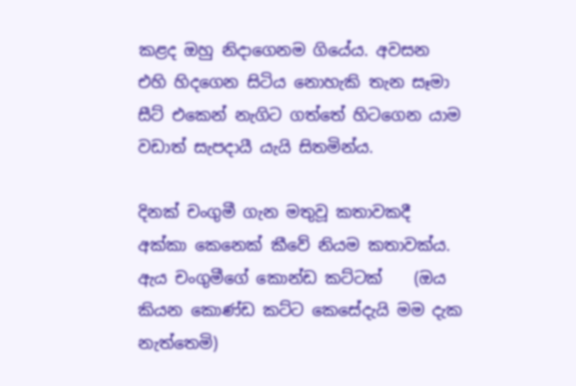කළද ඔහු නිදාගෙනම ගියේය. අවසන එහි හිදගෙන සිටිය නොහැකි තැන සෑමා සීට් එකෙන් නැගිට ගත්තේ හිටගෙන යාම වඩාත් සැපදායී යැයි සිතමින්ය.

දිනක් චංගුමී ගැන මතුවූ කතාවකදී අක්කා කෙනෙක් කීවේ නියම කතාවක්ය. ඇය චංගුමීගේ කොන්ඩ කට්ටක්    (ඔය කියන කොණ්ඩ කට්ට කෙසේදැයි මම දැක නැත්තෙමි)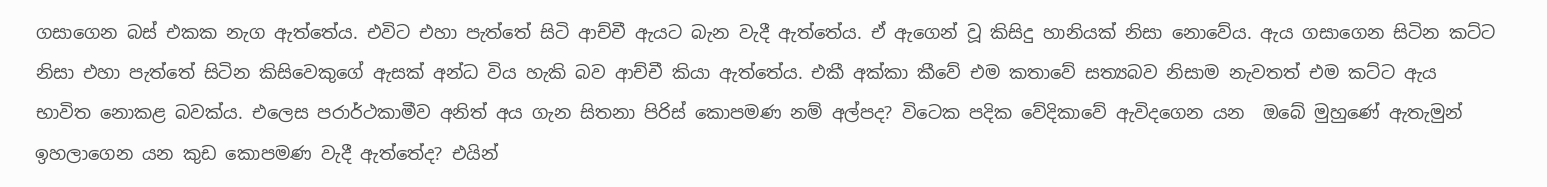ගසාගෙන බස් එකක නැග ඇත්තේය. එවිට එහා පැත්තේ සිටි ආච්චී ඇයට බැන වැදී ඇත්තේය. ඒ ඇගෙන් වූ කිසිදු හානියක් නිසා නොවේය. ඇය ගසාගෙන සිටින කට්ට නිසා එහා පැත්තේ සිටින කිසිවෙකුගේ ඇසක් අන්ධ විය හැකි බව ආච්චී කියා ඇත්තේය. එකී අක්කා කීවේ එම කතාවේ සත්‍යබව නිසාම නැවතත් එම කට්ට ඇය භාවිත නොකළ බවක්ය. එලෙස පරාර්ථකාමීව අනිත් අය ගැන සිතනා පිරිස් කොපමණ නම් අල්පද? විටෙක පදික වේදිකාවේ ඇවිදගෙන යන  ඔබේ මුහුණේ ඇතැමුන් ඉහලාගෙන යන කුඩ කොපමණ වැදී ඇත්තේද? එයින්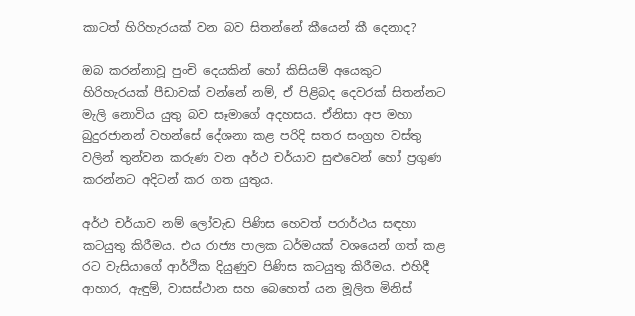කාටත් හිරිහැරයක් වන බව සිතන්නේ කීයෙන් කී දෙනාද?

ඔබ කරන්නාවූ පුංචි දෙයකින් හෝ කිසියම් අයෙකුට හිරිහැරයක් පීඩාවක් වන්නේ නම්, ඒ පිළිබද දෙවරක් සිතන්නට මැලි නොවිය යුතු බව සෑමාගේ අදහසය. ඒනිසා අප මහා බුදුරජානන් වහන්සේ දේශනා කළ පරිදි සතර සංග්‍රහ වස්තු වලින් තුන්වන කරුණ වන අර්ථ චර්යාව සුළුවෙන් හෝ ප්‍රගුණ කරන්නට අදිටන් කර ගත යුතුය.

අර්ථ චර්යාව නම් ලෝවැඩ පිණිස හෙවත් පරාර්ථය සඳහා කටයුතු කිරීමය. එය රාජ්‍ය පාලක ධර්මයක් වශයෙන් ගත් කළ රට වැසියාගේ ආර්ථික දියුණුව පිණිස කටයුතු කිරීමය. එහිදී ආහාර, ඇඳුම්, වාසස්ථාන සහ බෙහෙත් යන මූලිත මිනිස්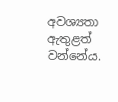අවශ්‍යතා ඇතුළත් වන්නේය.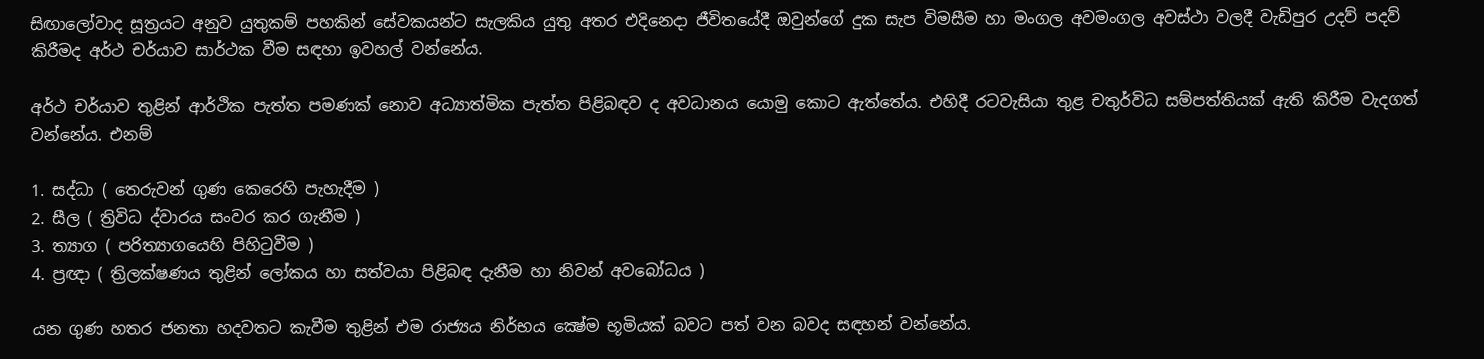සිඟාලෝවාද සූත්‍රයට අනුව යුතුකම් පහකින් සේවකයන්ට සැලකිය යුතු අතර එදිනෙදා ජීවිතයේදී ඔවුන්ගේ දුක සැප විමසීම හා මංගල අවමංගල අවස්ථා වලදී වැඩිපුර උදව් පදව් කිරීමද අර්ථ චර්යාව සාර්ථක වීම සඳහා ඉවහල් වන්නේය.

අර්ථ චර්යාව තුළින් ආර්ථික පැත්ත පමණක් නොව අධ්‍යාත්මික පැත්ත පිළිබඳව ද අවධානය යොමු කොට ඇත්තේය. එහිදී රටවැසියා තුළ චතුර්විධ සම්පත්තියක් ඇති කිරීම වැදගත් වන්නේය. එනම්

1. සද්ධා ( තෙරුවන් ගුණ කෙරෙහි පැහැදීම )
2. සීල ( ත්‍රිවිධ ද්වාරය සංවර කර ගැනීම )
3. ත්‍යාග ( පරිත්‍යාගයෙහි පිහිටුවීම )
4. ප්‍රඥා ( ත්‍රිලක්ෂණය තුළින් ලෝකය හා සත්වයා පිළිබඳ දැනීම හා නිවන් අවබෝධය )

යන ගුණ හතර ජනතා හදවතට කැවීම තුළින් එම රාජ්‍යය නිර්භය ක්‍ෂේම භූමියක් බවට පත් වන බවද සඳහන් වන්නේය.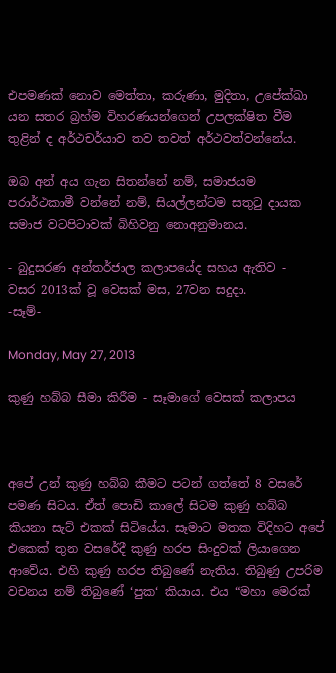එපමණක් නොව මෙත්තා, කරුණා, මුදිතා, උපේක්ඛා යන සතර බ්‍රහ්ම විහරණයන්ගෙන් උපලක්ෂිත වීම තුළින් ද අර්ථචර්යාව තව තවත් අර්ථවත්වන්නේය.

ඔබ අන් අය ගැන සිතන්නේ නම්, සමාජයම පරාර්ථකාමී වන්නේ නම්, සියල්ලන්ටම සතුටු දායක සමාජ වටපිටාවක් බිහිවනු නොඅනුමානය.

- බුදුසරණ අන්තර්ජාල කලාපයේද සහය ඇතිව -
වසර 2013ක් වූ වෙසක් මස, 27වන සදුදා.
-සෑම්-

Monday, May 27, 2013

කුණු හබ්බ සීමා කිරීම - සෑමාගේ වෙසක් කලාපය



අපේ උන් කුණු හබ්බ කීමට පටන් ගත්තේ 8 වසරේ පමණ සිටය. ඒත් පොඩි කාලේ සිටම කුණු හබ්බ කියනා සැට් එකක් සිටියේය. සෑමාට මතක විදිහට අපේ එකෙක් තුන වසරේදී කුණු හරප සිංදුවක් ලියාගෙන ආවේය. එහි කුණු හරප තිබුණේ නැතිය. තිබුණු උපරිම වචනය නම් තිබුණේ ‘පුක‘ කියාය. එය “මහා මෙරක්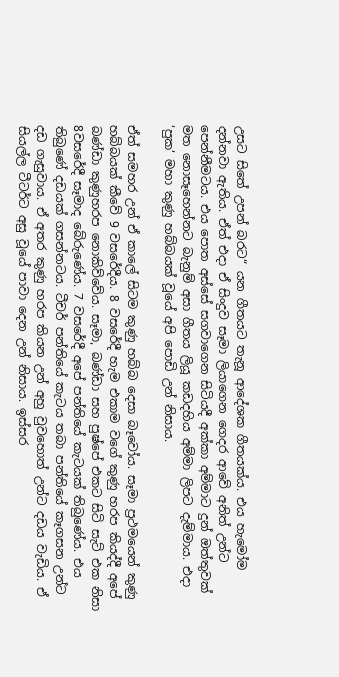උසට සිතේ උපන් බරට“ යන ගීතයට තැනූ ආදේශක ගීතයක්ය. එය හැමෝම දන්නවා ඇතිය. ඒත් එදා ඒ සිංදුව සෑමා ලියාගෙන ගෙදර ආවේ අනිත් උන්ට පෙන්නීමටය. එය පොත අස්සේ සගවාගෙන සිටියදී අක්කා අම්මාට දුන් ඔත්තුවක් මත නොසෑහෙන්නට බැනුම් අසා ගීතය ලියූ කඩදහිය අම්මා ලිපට දැම්මාය. එදා ‘පුක‘ මහා කුණු හබ්බයක් වූයේ අපි පොඩි උන් නිසාය.

ඒත් සමහර උන් ඒ කාලේ සිටම කුණු හබ්බ දෙසා බෑවෝය. සෑමා ප්‍රථමයෙන් කුණු හබ්බයක් කීවේ 9 වසරේදීය. 8 වසරේදී හැම එකාම වගේ කුණු හරප කියද්දී අපේ බණ්ඩා කුණුහරප නොකිව්වේය. සෑමා, බණ්ඩා සහ පුෂ්පේ එකට සිටි සැට් එක නිසා 8වසරේදී සෑමාද බේරුණේය. 7 වසරේදී අපේ පන්තියේ කැටයක් තිබුණේය. එය තිබුණේ දඩයක් ගසන්නටය. ටීචර් පන්තියේ කැටය තබා පන්තියේ කෑගසන උන්ට දඩ ගැසුවාය. ඒ අතර කුණු හරප කියන උන් අහු වුවහොත් උන්ට දඩය වැඩිය. ඒ සියල්ල ටීටර්ට අසු වූයේ පාවා දෙන උන් නිසාය. ඉස්සර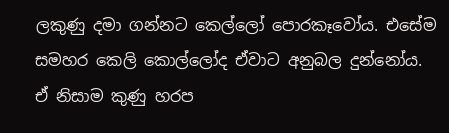ලකුණු දමා ගන්නට කෙල්ලෝ පොරකෑවෝය. එසේම සමහර කෙලි කොල්ලෝද ඒවාට අනුබල දුන්නෝය. ඒ නිසාම කුණු හරප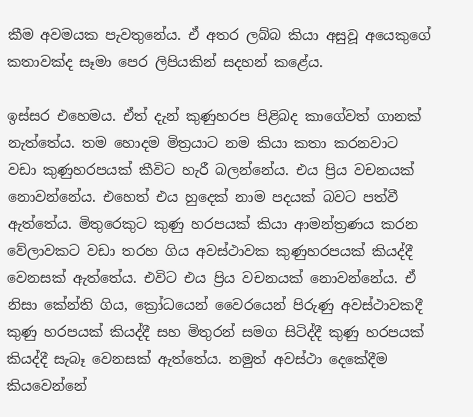කීම අවමයක පැවතුනේය. ඒ අතර ලබ්බ කියා අසුවූ අයෙකුගේ කතාවක්ද සෑමා පෙර ලිපියකින් සදහන් කළේය.

ඉස්සර එහෙමය. ඒත් දැන් කුණුහරප පිළිබද කාගේවත් ගානක් නැත්තේය. තම හොදම මිත්‍රයාට නම කියා කතා කරනවාට වඩා කුණුහරපයක් කීවිට හැරී බලන්නේය. එය ප්‍රිය වචනයක් නොවන්නේය. එහෙත් එය හුදෙක් නාම පදයක් බවට පත්වී ඇත්තේය. මිතුරෙකුට කුණු හරපයක් කියා ආමන්ත්‍රණය කරන වේලාවකට වඩා තරහ ගිය අවස්ථාවක කුණුහරපයක් කියද්දී වෙනසක් ඇත්තේය. එවිට එය ප්‍රිය වචනයක් නොවන්නේය. ඒ නිසා කේන්ති ගිය, ක්‍රෝධයෙන් වෛරයෙන් පිරුණු අවස්ථාවකදී කුණු හරපයක් කියද්දී සහ මිතුරන් සමග සිටිද්දී කුණු හරපයක් කියද්දී සැබෑ වෙනසක් ඇත්තේය. නමුත් අවස්ථා දෙකේදීම කියවෙන්නේ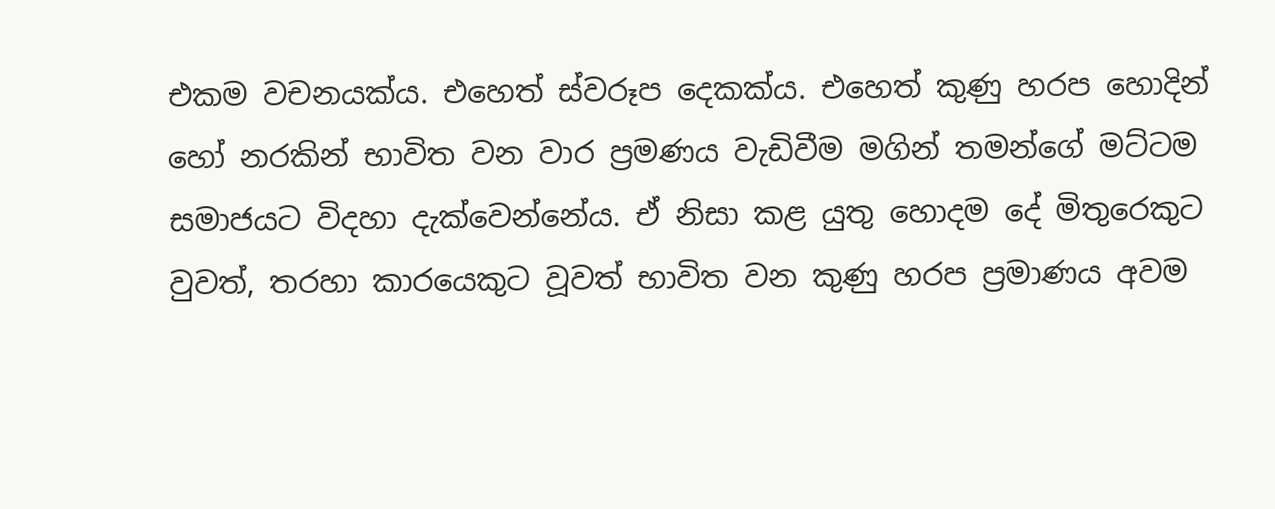එකම වචනයක්ය. එහෙත් ස්වරූප දෙකක්ය. එහෙත් කුණු හරප හොදින් හෝ නරකින් භාවිත වන වාර ප්‍රමණය වැඩිවීම මගින් තමන්ගේ මට්ටම සමාජයට විදහා දැක්වෙන්නේය. ඒ නිසා කළ යුතු හොදම දේ මිතුරෙකුට වුවත්, තරහා කාරයෙකුට වූවත් භාවිත වන කුණු හරප ප්‍රමාණය අවම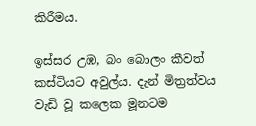කිරීමය.

ඉස්සර උඹ, බං බොලං කීවත් කස්ටියට අවුල්ය. දැන් මිත්‍රත්වය වැඩි වූ කලෙක මූනටම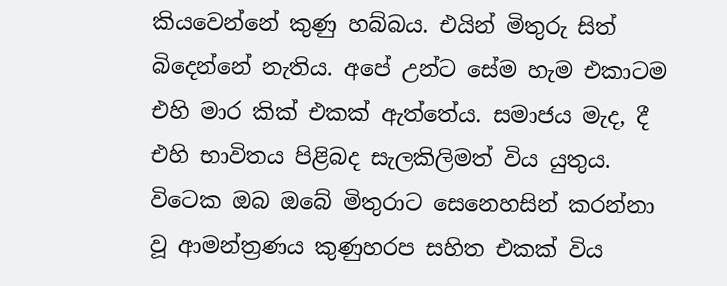කියවෙන්නේ කුණු හබ්බය. එයින් මිතුරු සිත් බිදෙන්නේ නැතිය. අපේ උන්ට සේම හැම එකාටම එහි මාර කික් එකක් ඇත්තේය. සමාජය මැද, දී එහි භාවිතය පිළිබද සැලකිලිමත් විය යුතුය. විටෙක ඔබ ඔබේ මිතුරාට සෙනෙහසින් කරන්නා වූ ආමන්ත්‍රණය කුණුහරප සහිත එකක් විය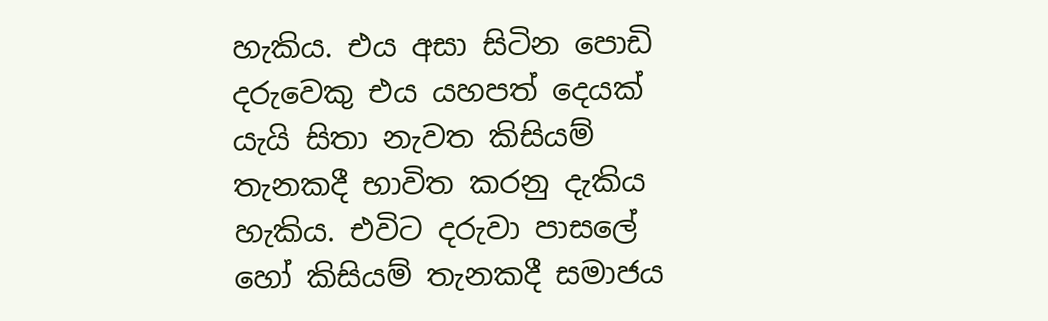හැකිය. එය අසා සිටින පොඩි දරුවෙකු එය යහපත් දෙයක් යැයි සිතා නැවත කිසියම් තැනකදී භාවිත කරනු දැකිය හැකිය. එවිට දරුවා පාසලේ හෝ කිසියම් තැනකදී සමාජය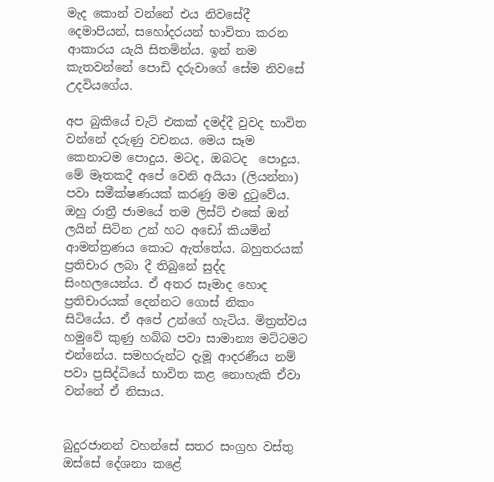මැද කොන් වන්නේ එය නිවසේදී දෙමාපියන්, සහෝදරයන් භාවිතා කරන ආකාරය යැයි සිතමින්ය. ඉන් නම කැතවන්නේ පොඩි දරුවාගේ සේම නිවසේ උදවියගේය.

අප බුකියේ චැට් එකක් දමද්දී වුවද භාවිත වන්නේ දරුණු වචනය. මෙය සෑම කෙනාටම පොදුය. මටද, ඔබටද  පොදුය. මේ මෑතකදී අපේ වෙනි අයියා (ලියන්නා) පවා සමීක්ෂණයක් කරණු මම දුටුවේය. ඔහු රාත්‍රී ජාමයේ තම ලිස්ට් එකේ ඔන් ලයින් සිටින උන් හට අඩෝ කියමින් ආමන්ත්‍රණය කොට ඇත්තේය. බහුතරයක් ප්‍රතිචාර ලබා දී තිබුනේ සුද්ද සිංහලයෙන්ය. ඒ අතර සෑමාද හොද ප්‍රතිචාරයක් දෙන්නට ගොස් නිකං සිටියේය. ඒ අපේ උන්ගේ හැටිය. මිත්‍රත්වය හමුවේ කුණු හබ්බ පවා සාමාන්‍ය මට්ටමට එන්නේය. සමහරුන්ට දැමූ ආදරණීය නම් පවා ප්‍රසිද්ධියේ භාවිත කළ නොහැකි ඒවා වන්නේ ඒ නිසාය.


බුදුරජානන් වහන්සේ සතර සංග්‍රහ වස්තු ඔස්සේ දේශනා කළේ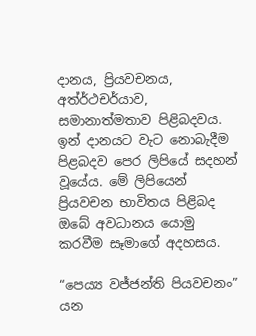දානය, ප්‍රියවචනය, අත්ර්‍ථචර්යාව, සමානාත්මතාව පිළිබදවය. ඉන් දානයට වැට නොබැදීම පිළබදව පෙර ලිපියේ සදහන් වූයේය. මේ ලිපියෙන් ප්‍රියවචන භාවිතය පිළිබද ඔබේ අවධානය යොමු කරවීම සෑමාගේ අදහසය.

“පෙය්‍ය වජ්ජන්ති පියවචනං” යන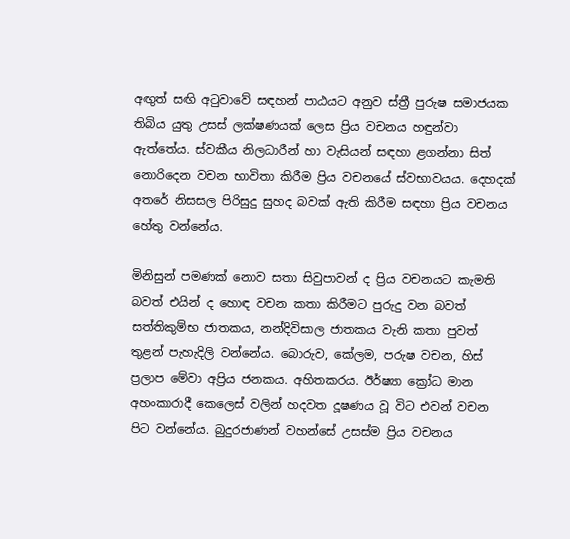අඟුත් සඟි අටුවාවේ සඳහන් පාඨයට අනුව ස්ත්‍රී පුරුෂ සමාජයක තිබිය යුතු උසස් ලක්ෂණයක් ලෙස ප්‍රිය වචනය හඳුන්වා ඇත්තේය. ස්වකීය නිලධාරීන් හා වැසියන් සඳහා ළගන්නා සිත් නොරිදෙන වචන භාවිතා කිරීම ප්‍රිය වචනයේ ස්වභාවයය. දෙහදක් අතරේ නිසසල පිරිසුදු සුහද බවක් ඇති කිරීම සඳහා ප්‍රිය වචනය හේතු වන්නේය.

මිනිසුන් පමණක් නොව සතා සිවුපාවන් ද ප්‍රිය වචනයට කැමති බවත් එයින් ද හොඳ වචන කතා කිරීමට පුරුදු වන බවත් සත්තිකුම්භ ජාතකය, නන්දිවිසාල ජාතකය වැනි කතා පුවත් තුළන් පැහැදිලි වන්නේය. බොරුව, කේලම, පරුෂ වචන, හිස් ප්‍රලාප මේවා අප්‍රිය ජනකය. අහිතකරය. ඊර්ෂ්‍යා ක්‍රෝධ මාන අහංකාරාදී කෙලෙස් වලින් හදවත දූෂණය වූ විට එවන් වචන පිට වන්නේය. බුදුරජාණන් වහන්සේ උසස්ම ප්‍රිය වචනය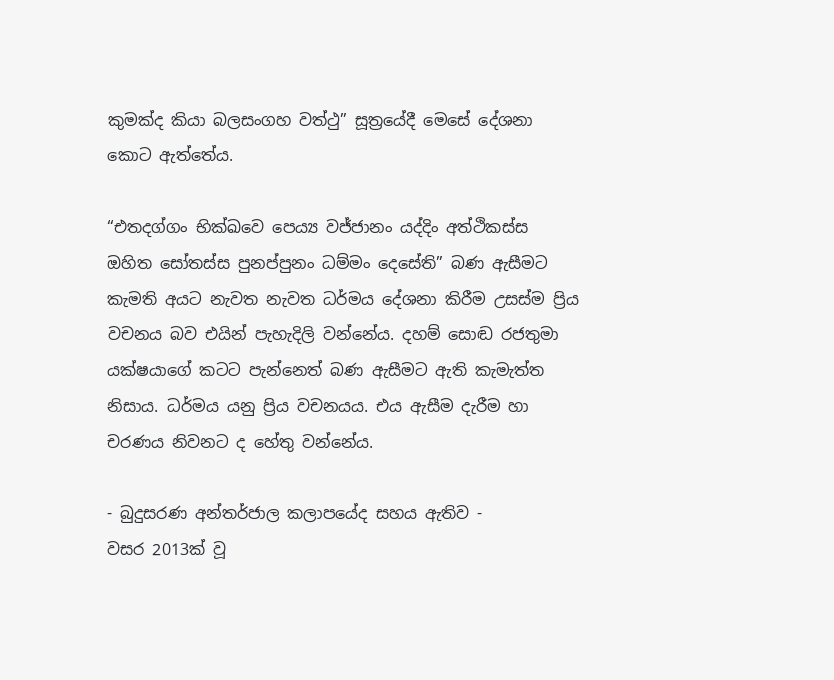කුමක්ද කියා බලසංගහ වත්ථු” සූත්‍රයේදී මෙසේ දේශනා කොට ඇත්තේය.

“එතදග්ගං භික්ඛවෙ පෙය්‍ය වජ්ජානං යද්දිං අත්ථිකස්ස ඔහිත සෝතස්ස පුනප්පුනං ධම්මං දෙසේති” බණ ඇසීමට කැමති අයට නැවත නැවත ධර්මය දේශනා කිරීම උසස්ම ප්‍රිය වචනය බව එයින් පැහැදිලි වන්නේය. දහම් සොඬ රජතුමා යක්ෂයාගේ කටට පැන්නෙත් බණ ඇසීමට ඇති කැමැත්ත නිසාය. ධර්මය යනු ප්‍රිය වචනයය. එය ඇසීම දැරීම හා චරණය නිවනට ද හේතු වන්නේය.

- බුදුසරණ අන්තර්ජාල කලාපයේද සහය ඇතිව -
වසර 2013ක් වූ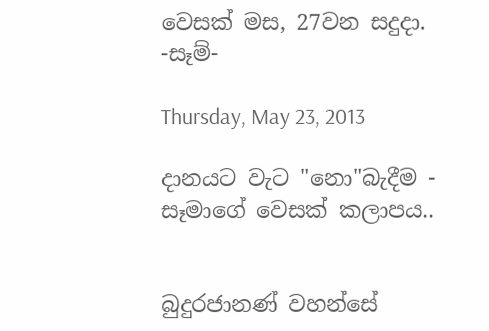වෙසක් මස, 27වන සදුදා.
-සෑම්-

Thursday, May 23, 2013

දානයට වැට "නො"බැදීම - සෑමාගේ වෙසක් කලාපය..


බුදුරජානණ් වහන්සේ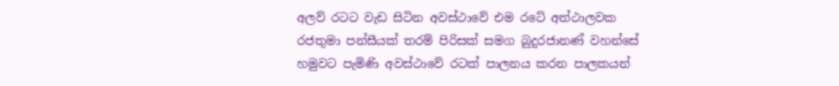අලව් රටට වැඩ සිටින අවස්ථාවේ එම රටේ අත්ථාලවක රජතුමා පන්සීයක් තරම් පිරිසක් සමග බුදුරජානණ් වහන්සේ හමුවට පැමිණි අවස්ථාවේ රටක් පාලනය කරන පාලකයන්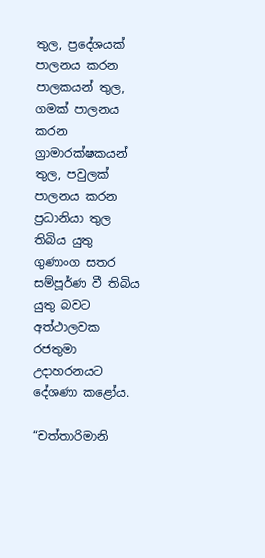තුල, ප්‍රදේශයක් පාලනය කරන පාලකයන් තුල, ගමක් පාලනය කරන ග්‍රාමාරක්ෂකයන් තුල, පවුලක් පාලනය කරන ප්‍රධානියා තුල තිබිය යුතු ගුණාංග සතර සම්පූර්ණ වී තිබිය යුතු බවට අත්ථාලවක රජතුමා උදාහරනයට දේශණා කළෝය.

“චත්තාරිමානි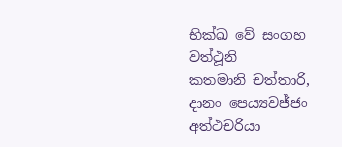භික්ඛ වේ සංගහ වත්ථූනි
කතමානි චත්තාරි, දානං පෙය්‍යවජ්ජං
අත්ථචරියා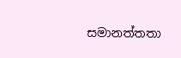සමානත්තතා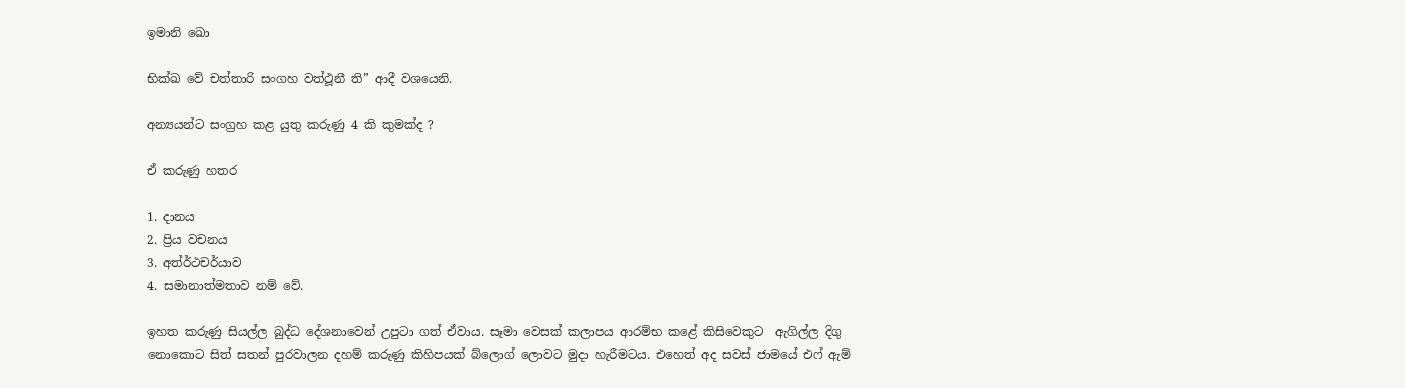ඉමානි ඛො

භික්ඛ වේ චත්තාරි සංගහ වත්ථූනී ති” ආදී වශයෙනි.

අන්‍යයන්ට සංග්‍රහ කළ යුතු කරුණු 4 කි කුමක්ද ?

ඒ කරුණු හතර

1. දානය
2. ප්‍රිය වචනය
3. අත්ර්‍ථචර්යාව
4. සමානාත්මතාව නම් වේ.

ඉහත කරුණු සියල්ල බුද්ධ දේශනාවෙන් උපුටා ගත් ඒවාය. සෑමා වෙසක් කලාපය ආරම්භ කළේ කිසිවෙකුට  ඇගිල්ල දිගු නොකොට සිත් සතන් පුරවාලන දහම් කරුණු කිහිපයක් බ්ලොග් ලොවට මුදා හැරීමටය. එහෙත් අද සවස් ජාමයේ එෆ් ඇම්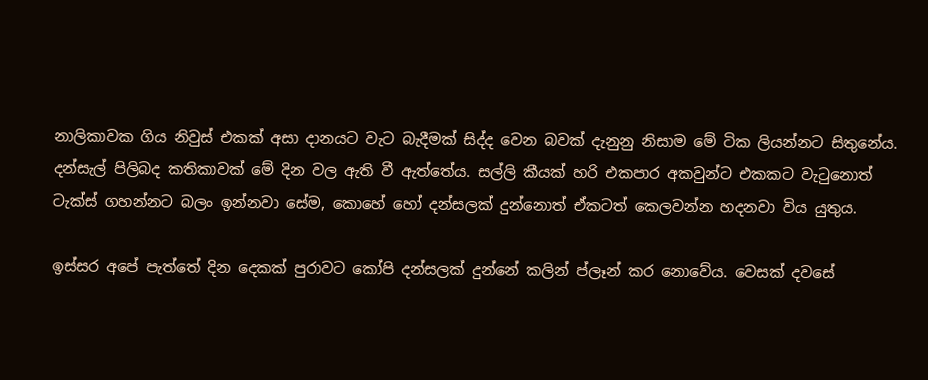නාලිකාවක ගිය නිවුස් එකක් අසා දානයට වැට බැදීමක් සිද්ද වෙන බවක් දැනුනු නිසාම මේ ටික ලියන්නට සිතුනේය. දන්සැල් පිලිබද කතිකාවක් මේ දින වල ඇති වී ඇත්තේය. සල්ලි කීයක් හරි එකපාර අකවුන්ට එකකට වැටුනොත් ටැක්ස් ගහන්නට බලං ඉන්නවා සේම, කොහේ හෝ දන්සලක් දුන්නොත් ඒකටත් කෙලවන්න හදනවා විය යුතුය.

ඉස්සර අපේ පැත්තේ දින දෙකක් පුරාවට කෝපි දන්සලක් දුන්නේ කලින් ප්ලෑන් කර නොවේය. වෙසක් දවසේ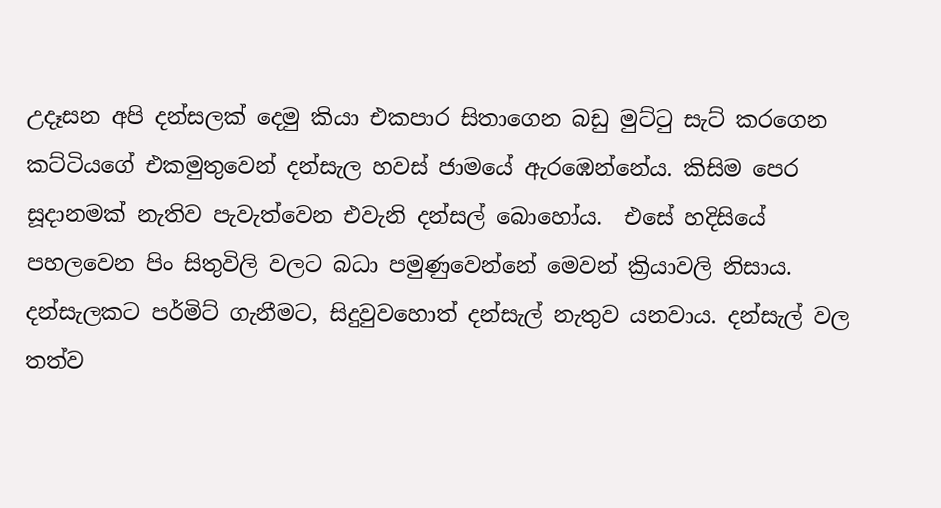උදෑසන අපි දන්සලක් දෙමු කියා එකපාර සිතාගෙන බඩු මුට්ටු සැට් කරගෙන කට්ටියගේ එකමුතුවෙන් දන්සැල හවස් ජාමයේ ඇරඹෙන්නේය. කිසිම පෙර සූදානමක් නැතිව පැවැත්වෙන එවැනි දන්සල් බොහෝය.  එසේ හදිසියේ පහලවෙන පිං සිතුවිලි වලට බධා පමුණුවෙන්නේ මෙවන් ක්‍රියාවලි නිසාය. දන්සැලකට පර්මිට් ගැනීමට, සිදුවුවහොත් දන්සැල් නැතුව යනවාය. දන්සැල් වල තත්ව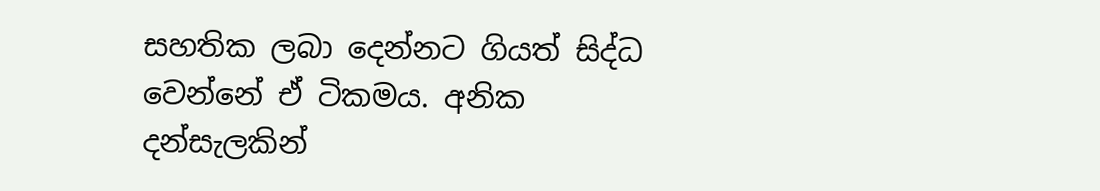සහතික ලබා දෙන්නට ගියත් සිද්ධ වෙන්නේ ඒ ටිකමය. අනික දන්සැලකින්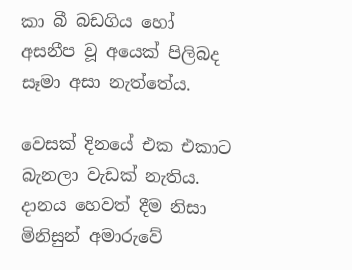කා බී බඩගිය හෝ අසනීප වූ අයෙක් පිලිබද සෑමා අසා නැත්තේය.

වෙසක් දිනයේ එක එකාට බැනලා වැඩක් නැතිය. දානය හෙවත් දීම නිසා මිනිසුන් අමාරුවේ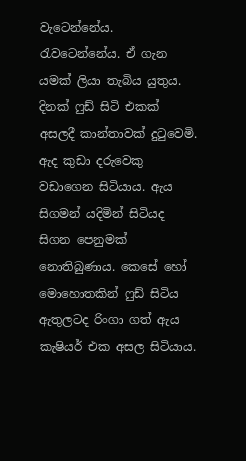වැටෙන්නේය. රැවටෙන්නේය. ඒ ගැන යමක් ලියා තැබිය යුතුය. දිනක් ෆුඩ් සිටි එකක් අසලදී කාන්තාවක් දුටුවෙමි. ඇද කුඩා දරුවෙකු වඩාගෙන සිටියාය. ඇය සිගමන් යදිමින් සිටියද සිගන පෙනුමක් නොතිබුණාය. කෙසේ හෝ මොහොතකින් ෆුඩ් සිටිය ඇතුලටද රිංගා ගත් ඇය කැෂියර් එක අසල සිටියාය.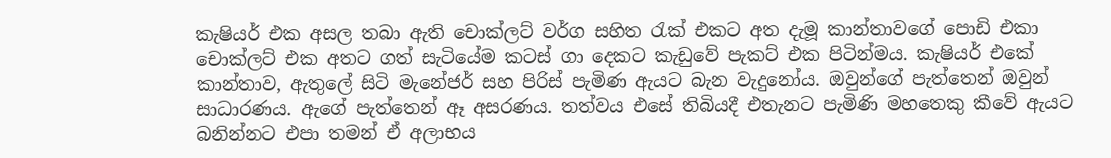කැෂියර් එක අසල තබා ඇති චොක්ලට් වර්ග සහිත රැක් එකට අත දැමූ කාන්තාවගේ පොඩි එකා චොක්ලට් එක අතට ගත් සැටියේම කටස් ගා දෙකට කැඩුවේ පැකට් එක පිටින්මය. කැෂියර් එකේ කාන්තාව, ඇතුලේ සිටි මැනේජර් සහ පිරිස් පැමිණ ඇයට බැන වැදුනෝය. ඔවුන්ගේ පැත්තෙන් ඔවුන් සාධාරණය. ඇගේ පැත්තෙන් ඈ අසරණය. තත්වය එසේ තිබියදී එතැනට පැමිණි මහතෙකු කීවේ ඇයට බනින්නට එපා තමන් ඒ අලාභය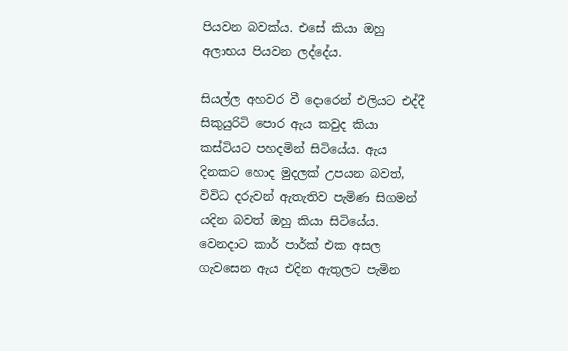පියවන බවක්ය. එසේ කියා ඔහු අලාභය පියවන ලද්දේය.

සියල්ල අහවර වී දොරෙන් එලියට එද්දී සිකුයුරිටි පොර ඇය කවුද කියා කස්ටියට පහදමින් සිටියේය. ඇය දිනකට හොද මුදලක් උපයන බවත්, විවිධ දරුවන් ඇතැතිව පැමිණ සිගමන් යදින බවත් ඔහු කියා සිටියේය. වෙනදාට කාර් පාර්ක් එක අසල ගැවසෙන ඇය එදින ඇතුලට පැමින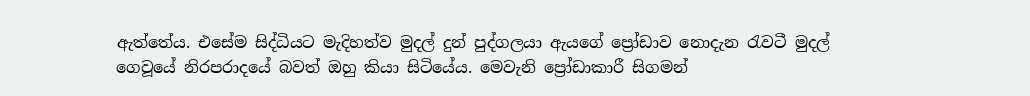ඇත්තේය. එසේම සිද්ධියට මැදිහත්ව මුදල් දුන් පුද්ගලයා ඇයගේ ප්‍රෝඩාව නොදැන රැවටී මුදල් ගෙවූයේ නිරපරාදයේ බවත් ඔහු කියා සිටියේය. මෙවැනි ප්‍රෝඩාකාරී සිගමන්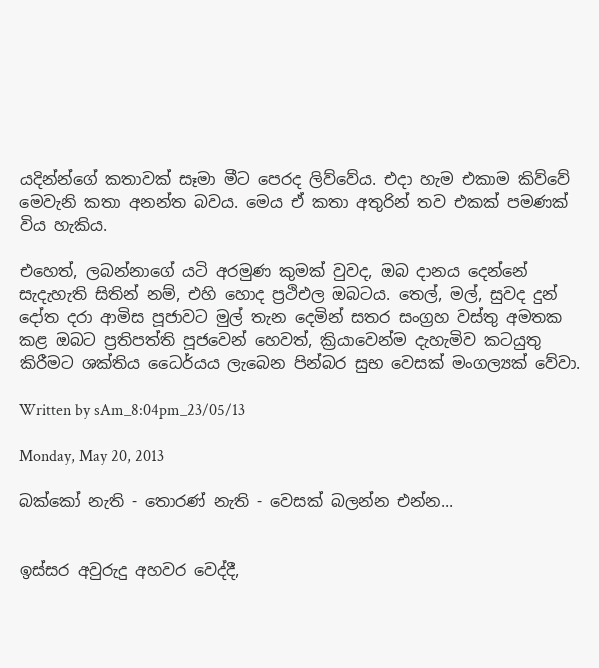යදින්න්ගේ කතාවක් සෑමා මීට පෙරද ලිව්වේය. එදා හැම එකාම කිව්වේ මෙවැනි කතා අනන්ත බවය. මෙය ඒ කතා අතුරින් තව එකක් පමණක් විය හැකිය.

එහෙත්, ලබන්නාගේ යටි අරමුණ කුමක් වුවද, ඔබ දානය දෙන්නේ සැදැහැති සිතින් නම්, එහි හොද ප්‍රථිඑල ඔබටය. තෙල්, මල්, සුවද දුන් දෝත දරා ආමිස පූජාවට මුල් තැන දෙමින් සතර සංග්‍රහ වස්තු අමතක කළ ඔබට ප්‍රතිපත්ති පූජවෙන් හෙවත්, ක්‍රියාවෙන්ම දැහැමිව කටයුතු කිරීමට ශක්තිය ධෛර්යය ලැබෙන පින්බර සුභ වෙසක් මංගල්‍යක් වේවා.

Written by sAm_8:04pm_23/05/13

Monday, May 20, 2013

බක්කෝ නැති - තොරණ් නැති - වෙසක් බලන්න එන්න...


ඉස්සර අවුරුදු අහවර වෙද්දී,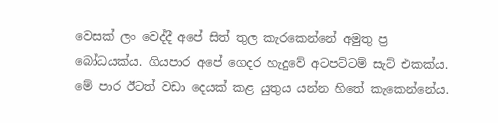වෙසක් ලං වෙද්දී අපේ සිත් තුල කැරකෙන්නේ අමුතු ප්‍ර බෝධයක්ය. ගියපාර අපේ ගෙදර හැදුවේ අටපට්ටම් සැට් එකක්ය. මේ පාර ඊටත් වඩා දෙයක් කළ යුතුය යන්න හිතේ කැකෙන්නේය.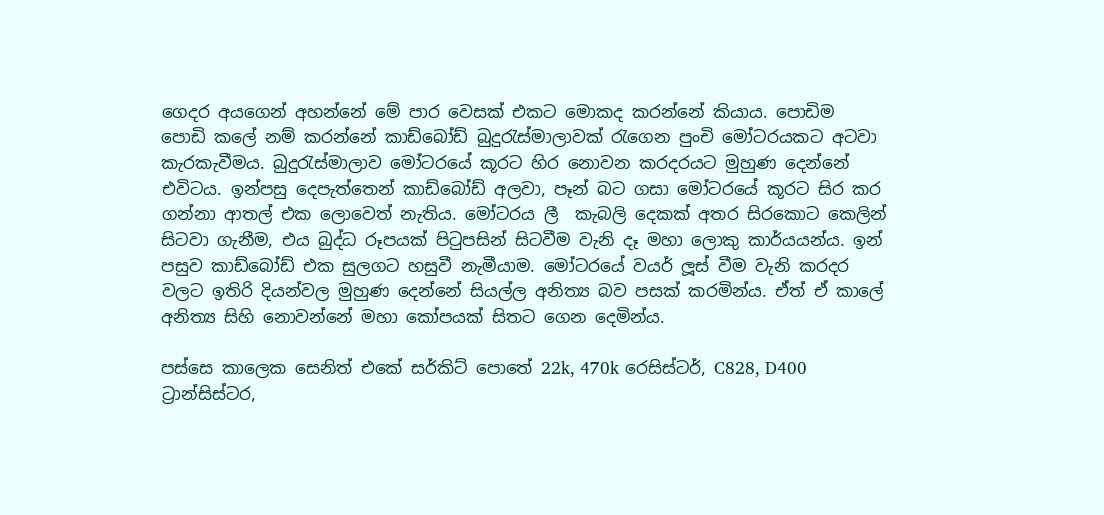ගෙදර අයගෙන් අහන්නේ මේ පාර වෙසක් එකට මොකද කරන්නේ කියාය. පොඩිම පොඩි කලේ නම් කරන්නේ කාඩ්බෝඩ් බුදුරැස්මාලාවක් රැගෙන පුංචි මෝටරයකට අටවා කැරකැවීමය. බුදුරැස්මාලාව මෝටරයේ කූරට හිර නොවන කරදරයට මුහුණ දෙන්නේ එවිටය. ඉන්පසු දෙපැත්තෙන් කාඩ්බෝඩ් අලවා, පෑන් බට ගසා මෝටරයේ කූරට සිර කර ගන්නා ආතල් එක ලොවෙත් නැතිය. මෝටරය ලී  කැබලි දෙකක් අතර සිරකොට කෙලින් සිටවා ගැනීම, එය බුද්ධ රූපයක් පිටුපසින් සිටවීම වැනි දෑ මහා ලොකු කාර්යයන්ය. ඉන් පසුව කාඩ්බෝඩ් එක සුලගට හසුවී නැමීයාම. මෝටරයේ වයර් ලූස් වීම වැනි කරදර වලට ඉතිරි දියන්වල මුහුණ දෙන්නේ සියල්ල අනිත්‍ය බව පසක් කරමින්ය. ඒත් ඒ කාලේ අනිත්‍ය සිහි නොවන්නේ මහා කෝපයක් සිතට ගෙන දෙමින්ය.

පස්සෙ කාලෙක සෙනිත් එකේ සර්කිට් පොතේ 22k, 470k රෙසිස්ටර්, C828, D400 ට්‍රාන්සිස්ටර,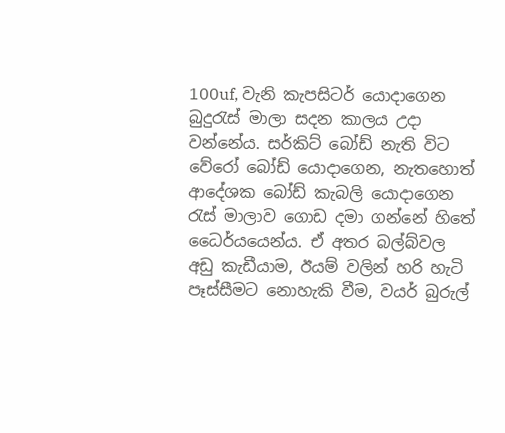100uf, වැනි කැපසිටර් යොදාගෙන බුදුරැස් මාලා සදන කාලය උදා වන්නේය. සර්කිට් බෝඩ් නැති විට වේරෝ බෝඩ් යොදාගෙන, නැතහොත් ආදේශක බෝඩ් කැබලි යොදාගෙන රැස් මාලාව ගොඩ දමා ගන්නේ හිතේ ධෛර්යයෙන්ය. ඒ අතර බල්බ්වල අඩු කැඩීයාම, ඊයම් වලින් හරි හැටි පෑස්සීමට නොහැකි වීම, වයර් බුරුල්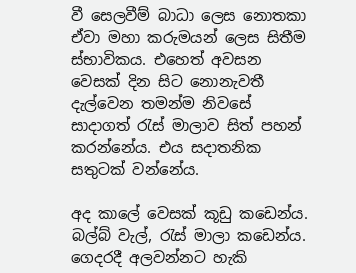වී සෙලවීම් බාධා ලෙස නොතකා ඒවා මහා කරුමයන් ලෙස සිතීම ස්භාවිකය. එහෙත් අවසන වෙසක් දින සිට නොනැවතී දැල්වෙන තමන්ම නිවසේ සාදාගත් රැස් මාලාව සිත් පහන් කරන්නේය. එය සදාතනික සතුටක් වන්නේය.

අද කාලේ වෙසක් කූඩු කඩෙන්ය. බල්බ් වැල්, රැස් මාලා කඩෙන්ය. ගෙදරදී අලවන්නට හැකි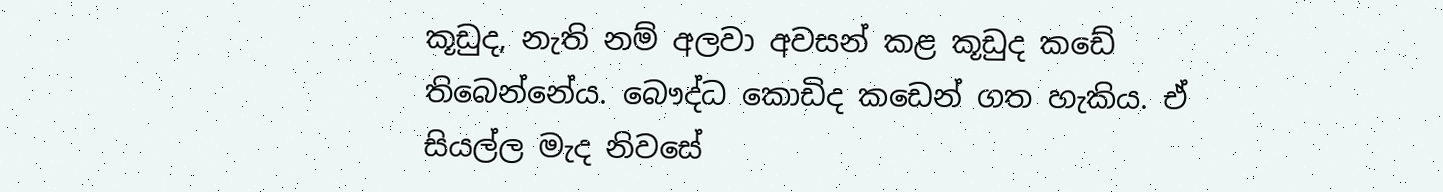කූඩුද, නැති නම් අලවා අවසන් කළ කූඩුද කඩේ තිබෙන්නේය. බෞද්ධ කොඩිද කඩෙන් ගත හැකිය. ඒ සියල්ල මැද නිවසේ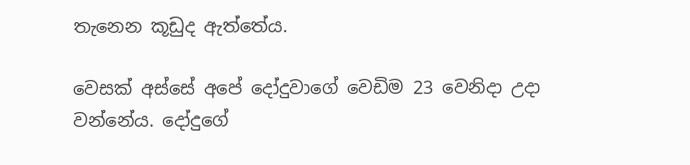තැනෙන කූඩුද ඇත්තේය.

වෙසක් අස්සේ අපේ දෝදුවාගේ වෙඩිම 23 වෙනිදා උදා වන්නේය. දෝදුගේ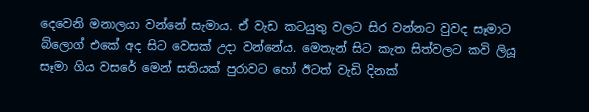දෙවෙනි මනාලයා වන්නේ සැමාය. ඒ වැඩ කටයුතු වලට සිර වන්නට වුවද සෑමාට බ්ලොග් එකේ අද සිට වෙසක් උදා වන්නේය. මෙතැන් සිට කැත සිත්වලට කවි ලියූ සෑමා ගිය වසරේ මෙන් සතියක් පුරාවට හෝ ඊටත් වැඩි දිනක්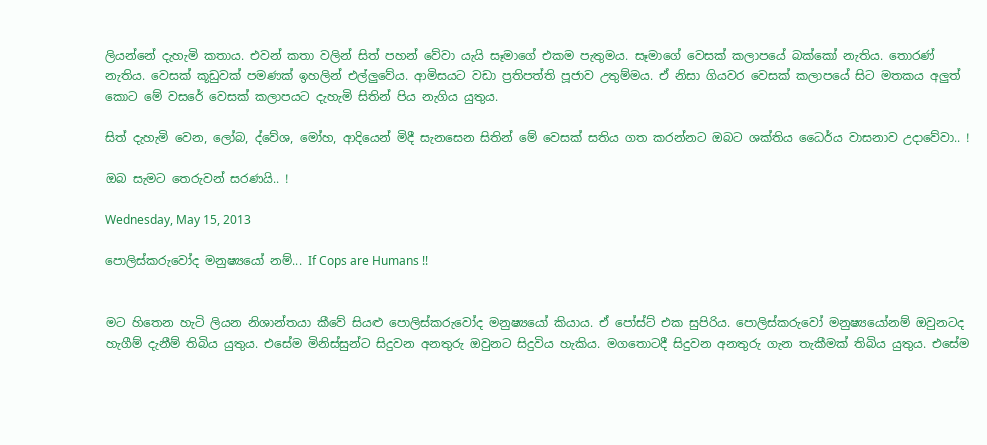ලියන්නේ දැහැමි කතාය. එවන් කතා වලින් සිත් පහන් වේවා යැයි සෑමාගේ එකම පැතුමය. සෑමාගේ වෙසක් කලාපයේ බක්කෝ නැතිය. තොරණ් නැතිය. වෙසක් කූඩුවක් පමණක් ඉහලින් එල්ලුවේය. ආමිසයට වඩා ප්‍රතිපත්ති පූජාව උතුම්මය. ඒ නිසා ගියවර වෙසක් කලාපයේ සිට මතකය අලුත් කොට මේ වසරේ වෙසක් කලාපයට දැහැමි සිතින් පිය නැගිය යුතුය.

සිත් දැහැමි වෙන, ලෝබ, ද්වේශ, මෝහ, ආදියෙන් මිදී සැනසෙන සිතින් මේ වෙසක් සතිය ගත කරන්නට ඔබට ශක්තිය ධෛර්ය වාසනාව උදාවේවා.. !

ඔබ සැමට තෙරුවන් සරණයි.. !

Wednesday, May 15, 2013

පොලිස්කරුවෝද මනුෂ්‍යයෝ නම්... If Cops are Humans !!


මට හිතෙන හැටි ලියන නිශාන්තයා කීවේ සියළු පොලිස්කරුවෝද මනුෂ්‍යයෝ කියාය. ඒ පෝස්ට් එක සුපිරිය. පොලිස්කරුවෝ මනුෂ්‍යයෝනම් ඔවුනටද හැගීම් දැනීම් තිබිය යුතුය. එසේම මිනිස්සුන්ට සිදුවන අනතුරු ඔවුනට සිදුවිය හැකිය. මගතොටදී සිදුවන අනතුරු ගැන තැකීමක් තිබිය යුතුය. එසේම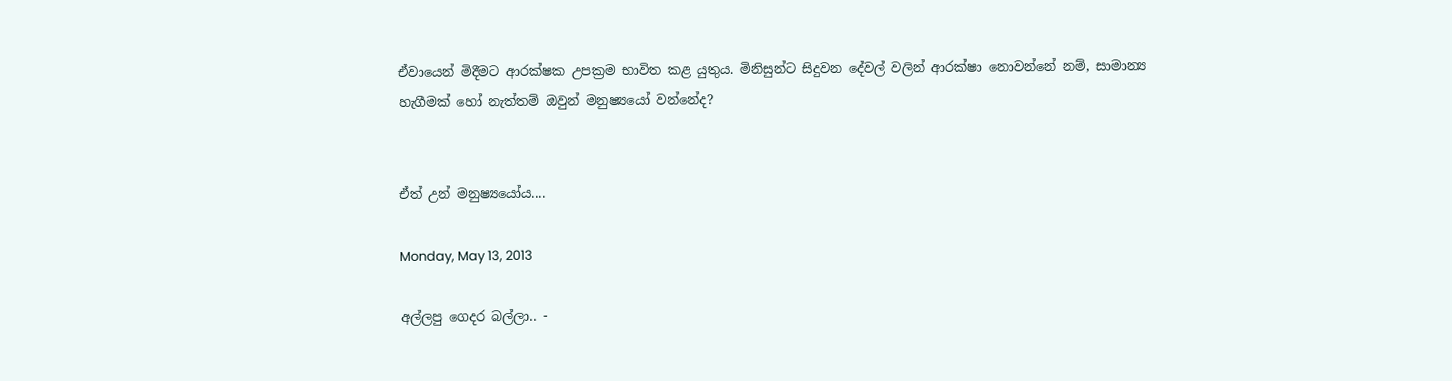ඒවායෙන් මිදීමට ආරක්ෂක උපක්‍රම භාවිත කළ යුතුය. මිනිසුන්ට සිදුවන දේවල් වලින් ආරක්ෂා නොවන්නේ නම්, සාමාන්‍ය හැගීමක් හෝ නැත්තම් ඔවුන් මනුෂ්‍යයෝ වන්නේද?


ඒත් උන් මනුෂ්‍යයෝය....

Monday, May 13, 2013

අල්ලපු ගෙදර බල්ලා.. -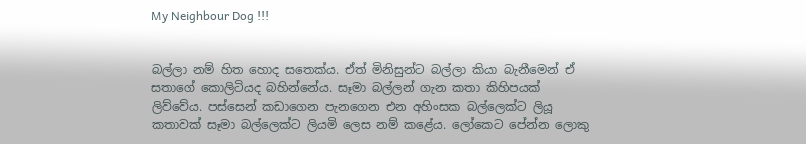My Neighbour Dog !!!


බල්ලා නම් හිත හොද සතෙක්ය. ඒත් මිනිසුන්ට බල්ලා කියා බැනීමෙන් ඒ සතාගේ කොලිටියද බහින්නේය. සෑමා බල්ලන් ගැන කතා කිහිපයක් ලිව්වේය. පස්සෙන් කඩාගෙන පැනගෙන එන අහිංසක බල්ලෙක්ට ලියූ කතාවක් සෑමා බල්ලෙක්ට ලියමි ලෙස නම් කළේය. ලෝකෙට පේන්න ලොකු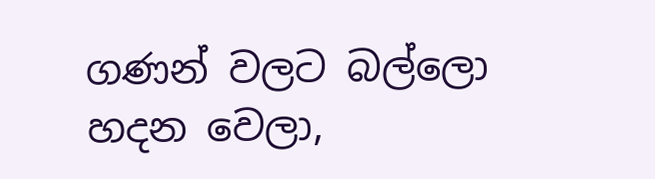ගණන් වලට බල්ලො හදන වෙලා,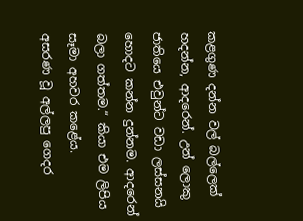කළගුණ දන්න වල් බල්ලෙක් හදන්න, ආදරෙන්. උන් ලොකු ජාතියෙ එවුන්ට වඩා ලස්සනයි හොදට කන්න දුන්නම. ආදරෙන් බලා ගත්තම.“ කියා එම ලිපිය සෑමා අහවර කළේය.
අසරණ වූ අල්ලපු ගෙදර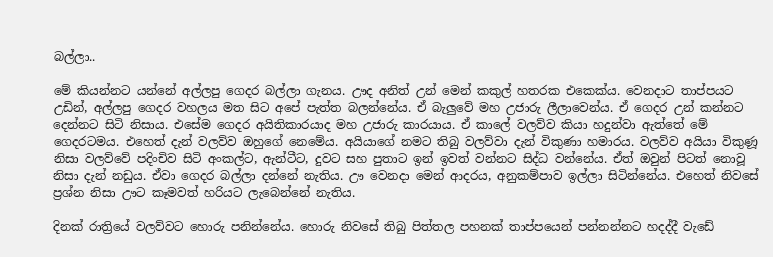බල්ලා..

මේ කියන්නට යන්නේ අල්ලපු ගෙදර බල්ලා ගැනය. ඌද අනිත් උන් මෙන් කකුල් හතරක එකෙක්ය. වෙනදාට තාප්පයට උඩින්, අල්ලපු ගෙදර වහලය මත සිට අපේ පැත්ත බලන්නේය. ඒ බැලුවේ මහ උජාරු ලීලාවෙන්ය. ඒ ගෙදර උන් කන්නට දෙන්නට සිටි නිසාය. එසේම ගෙදර අයිතිකාරයාද මහ උජාරු කාරයාය. ඒ කාලේ වලව්ව කියා හදුන්වා ඇත්තේ මේ ගෙදරටමය. එහෙත් දැන් වලව්ව ඔහුගේ නෙමේය. අයියාගේ නමට තිබු වලව්වා දැන් විකුණා හමාරය. වලව්ව අයියා විකුණූ නිසා වලව්වේ පදිංචිව සිටි අංකල්ට, ඇන්ටීට, දුවට සහ පුතාට ඉන් ඉවත් වන්නට සිද්ධ වන්නේය. ඒත් ඔවුන් පිටත් නොවූ නිසා දැන් නඩුය. ඒවා ගෙදර බල්ලා දන්නේ නැතිය. ඌ වෙනදා මෙන් ආදරය, අනුකම්පාව ඉල්ලා සිටින්නේය. එහෙත් නිවසේ ප්‍රශ්න නිසා ඌට කෑමවත් හරියට ලැබෙන්නේ නැතිය.

දිනක් රාත්‍රියේ වලව්වට හොරු පනින්නේය. හොරු නිවසේ තිබු පිත්තල පහනක් තාප්පයෙන් පන්නන්නට හදද්දී වැඩේ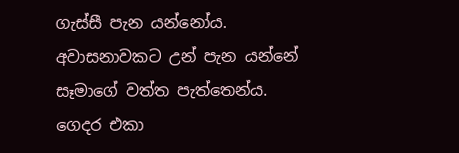ගැස්සී පැන යන්නෝය. අවාසනාවකට උන් පැන යන්නේ සෑමාගේ වත්ත පැත්තෙන්ය. ගෙදර එකා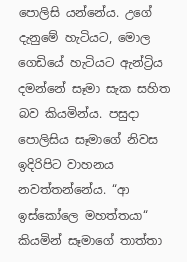පොලිසි යන්නේය. උගේ දැනුමේ හැටියට, මොල ගෙඩියේ හැටියට ඇන්ට්‍රිය දමන්නේ සෑමා සැක සහිත බව කියමින්ය. පසුදා පොලිසිය සෑමාගේ නිවස ඉදිරිපිට වාහනය නවත්තන්නේය. “ආ ඉස්කෝලෙ මහත්තයා“ කියමින් සෑමාගේ තාත්තා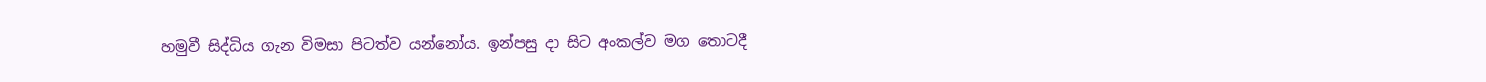හමුවී සිද්ධිය ගැන විමසා පිටත්ව යන්නෝය. ඉන්පසු දා සිට අංකල්ව මග තොටදී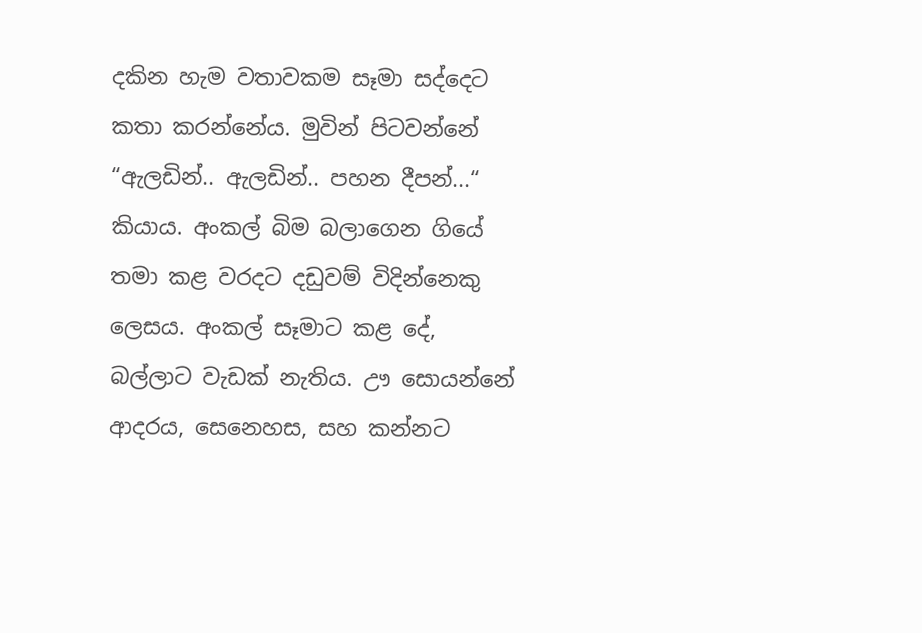දකින හැම වතාවකම සෑමා සද්දෙට කතා කරන්නේය. මුවින් පිටවන්නේ “ඇලඩින්.. ඇලඩින්.. පහන දීපන්...“ කියාය. අංකල් බිම බලාගෙන ගියේ තමා කළ වරදට දඩුවම් විදින්නෙකු ලෙසය. අංකල් සෑමාට කළ දේ, බල්ලාට වැඩක් නැතිය. ඌ සොයන්නේ ආදරය, සෙනෙහස, සහ කන්නට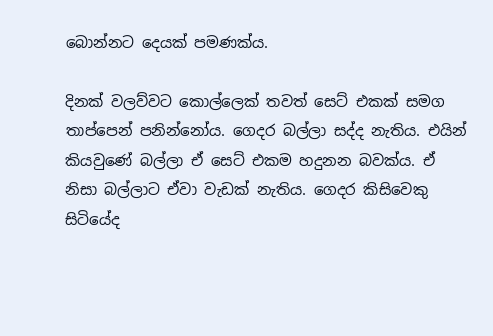බොන්නට දෙයක් පමණක්ය.

දිනක් වලව්වට කොල්ලෙක් තවත් සෙට් එකක් සමග තාප්පෙන් පනින්නෝය. ගෙදර බල්ලා සද්ද නැතිය. එයින් කියවුණේ බල්ලා ඒ සෙට් එකම හදුනන බවක්ය. ඒ නිසා බල්ලාට ඒවා වැඩක් නැතිය. ගෙදර කිසිවෙකු සිටියේද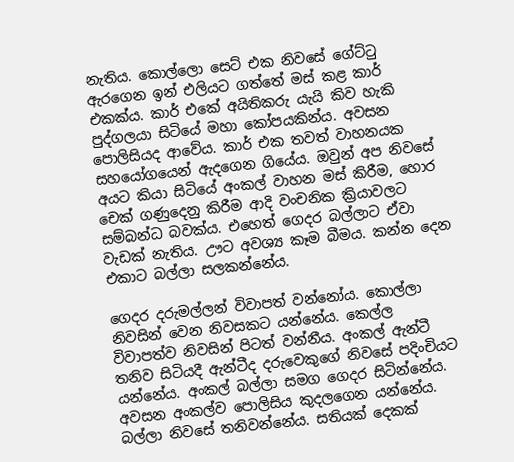නැතිය. කොල්ලො සෙට් එක නිවසේ ගේට්ටු ඇරගෙන ඉන් එලියට ගත්තේ මස් කළ කාර් එකක්ය. කාර් එකේ අයිතිකරු යැයි කිව හැකි පුද්ගලයා සිටියේ මහා කෝපයකින්ය. අවසන පොලිසියද ආවේය. කාර් එක තවත් වාහනයක සහයෝගයෙන් ඇදගෙන ගියේය. ඔවුන් අප නිවසේ අයට කියා සිටියේ අංකල් වාහන මස් කිරීම, හොර චෙක් ගණුදෙනු කිරීම ආදි වංචනික ක්‍රියාවලට සම්බන්ධ බවක්ය. එහෙත් ගෙදර බල්ලාට ඒවා වැඩක් නැතිය. ඌට අවශ්‍ය කෑම බීමය. කන්න දෙන එකාට බල්ලා සලකන්නේය.

ගෙදර දරුමල්ලන් විවාපත් වන්නෝය. කොල්ලා නිවසින් වෙන නිවසකට යන්නේය. කෙල්ල විවාපත්ව නිවසින් පිටත් වන්නීය. අංකල් ඇන්ටී තනිව සිටියදී ඇන්ටීද දරුවෙකුගේ නිවසේ පදිංචියට යන්නේය. අංකල් බල්ලා සමග ගෙදර සිටින්නේය. අවසන අංකල්ව පොලිසිය කුදලගෙන යන්නේය. බල්ලා නිවසේ තනිවන්නේය. සතියක් දෙකක්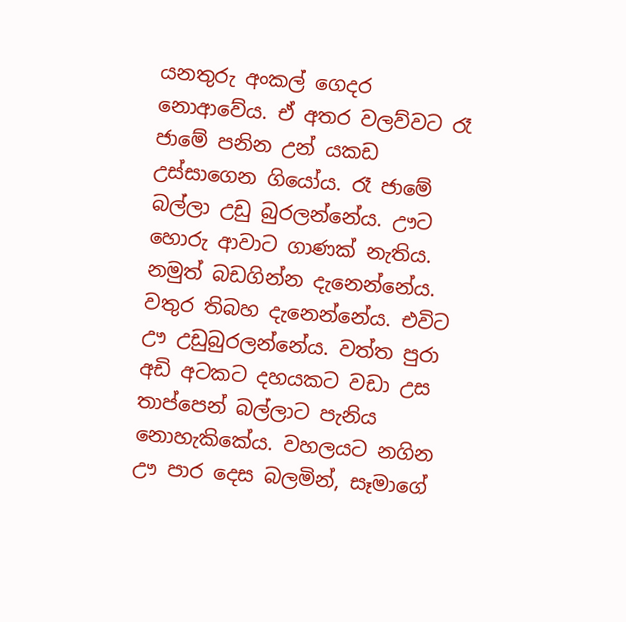යනතුරු අංකල් ගෙදර නොආවේය. ඒ අතර වලව්වට රෑ ජාමේ පනින උන් යකඩ උස්සාගෙන ගියෝය. රෑ ජාමේ බල්ලා උඩු බුරලන්නේය. ඌට හොරු ආවාට ගාණක් නැතිය. නමුත් බඩගින්න දැනෙන්නේය. වතුර තිබහ දැනෙන්නේය. එවිට ඌ උඩුබුරලන්නේය. වත්ත පුරා අඩි අටකට දහයකට වඩා උස තාප්පෙන් බල්ලාට පැනිය නොහැකිකේය. වහලයට නගින ඌ පාර දෙස බලමින්, සෑමාගේ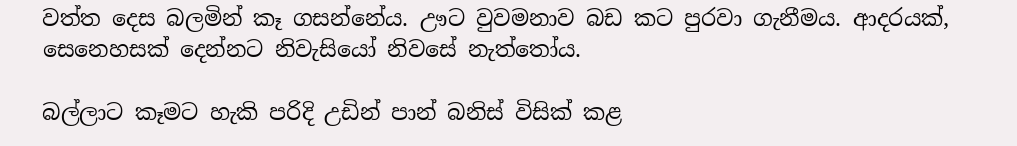වත්ත දෙස බලමින් කෑ ගසන්නේය. ඌට වුවමනාව බඩ කට පුරවා ගැනීමය. ආදරයක්, සෙනෙහසක් දෙන්නට නිවැසියෝ නිවසේ නැත්තෝය.

බල්ලාට කෑමට හැකි පරිදි උඩින් පාන් බනිස් විසික් කළ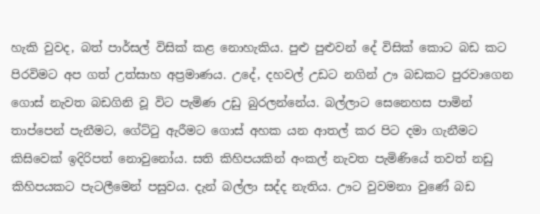හැකි වුවද, බත් පාර්සල් විසික් කළ නොහැකිය. පුළු පුළුවන් දේ විසික් කොට බඩ කට පිරවිමට අප ගත් උත්සාහ අප්‍රමාණය. උදේ, දහවල් උඩට නගින් ඌ බඩකට පුරවාගෙන ගොස් නැවත බඩගිනි වූ විට පැමිණ උඩු බුරලන්නේය. බල්ලාට සෙනෙහස පාමින් තාප්පෙන් පැනීමට, ගේට්ටු ඇරීමට ගොස් අහක යන ආතල් කර පිට දමා ගැනීමට කිසිවෙක් ඉදිරිපත් නොවුනෝය. සති කිහිපයකින් අංකල් නැවත පැමිණියේ තවත් නඩු කිහිපයකට පැටලීමෙන් පසුවය. දැන් බල්ලා සද්ද නැතිය. ඌට වුවමනා වුණේ බඩ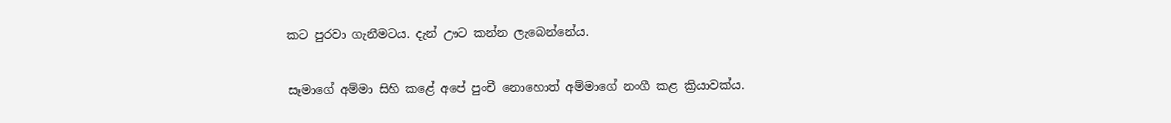කට පුරවා ගැනීමටය. දැන් ඌට කන්න ලැබෙන්නේය.

සෑමාගේ අම්මා සිහි කළේ අපේ පුංචී නොහොත් අම්මාගේ නංගී කළ ක්‍රියාවක්ය.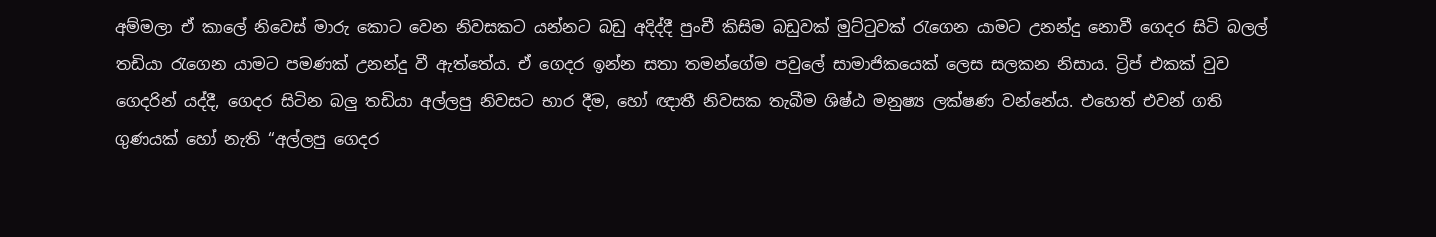අම්මලා ඒ කාලේ නිවෙස් මාරු කොට වෙන නිවසකට යන්නට බඩු අදිද්දී පුංචී කිසිම බඩුවක් මුට්ටුවක් රැගෙන යාමට උනන්දු නොවී ගෙදර සිටි බලල් තඩියා රැගෙන යාමට පමණක් උනන්දු වී ඇත්තේය. ඒ ගෙදර ඉන්න සතා තමන්ගේම පවුලේ සාමාජිකයෙක් ලෙස සලකන නිසාය. ට්‍රිප් එකක් වුව ගෙදරින් යද්දී, ගෙදර සිටින බලු තඩියා අල්ලපු නිවසට භාර දීම, හෝ ඥාතී නිවසක තැබීම ශිෂ්ඨ මනුෂ්‍ය ලක්ෂණ වන්නේය. එහෙත් එවන් ගති ගුණයක් හෝ නැති “අල්ලපු ගෙදර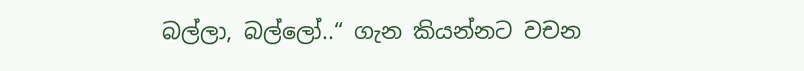බල්ලා, බල්ලෝ..“ ගැන කියන්නට වචන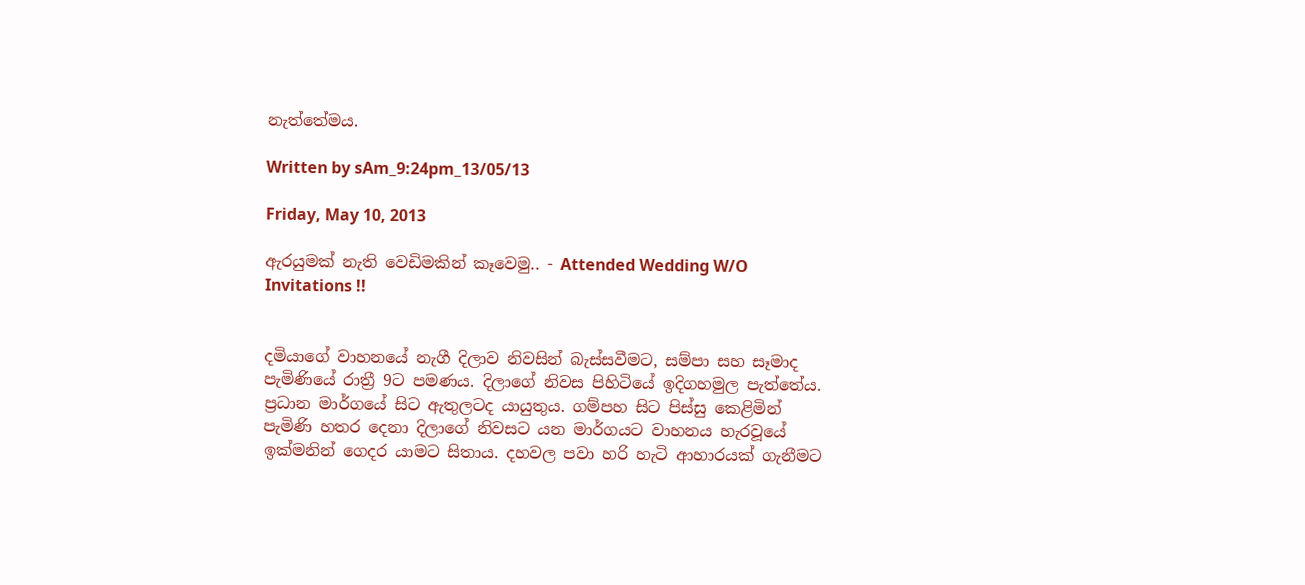නැත්තේමය.

Written by sAm_9:24pm_13/05/13

Friday, May 10, 2013

ඇරයුමක් නැති වෙඩිමකින් කෑවෙමු.. - Attended Wedding W/O Invitations !!


දමියාගේ වාහනයේ නැගී දිලාව නිවසින් බැස්සවීමට, සම්පා සහ සෑමාද පැමිණියේ රාත්‍රී 9ට පමණය. දිලාගේ නිවස පිහිටියේ ඉදිගහමුල පැත්තේය. ප්‍රධාන මාර්ගයේ සිට ඇතුලටද යායුතුය. ගම්පහ සිට පිස්සු කෙළිමින් පැමිණි හතර දෙනා දිලාගේ නිවසට යන මාර්ගයට වාහනය හැරවූයේ ඉක්මනින් ගෙදර යාමට සිතාය. දහවල පවා හරි හැටි ආහාරයක් ගැනීමට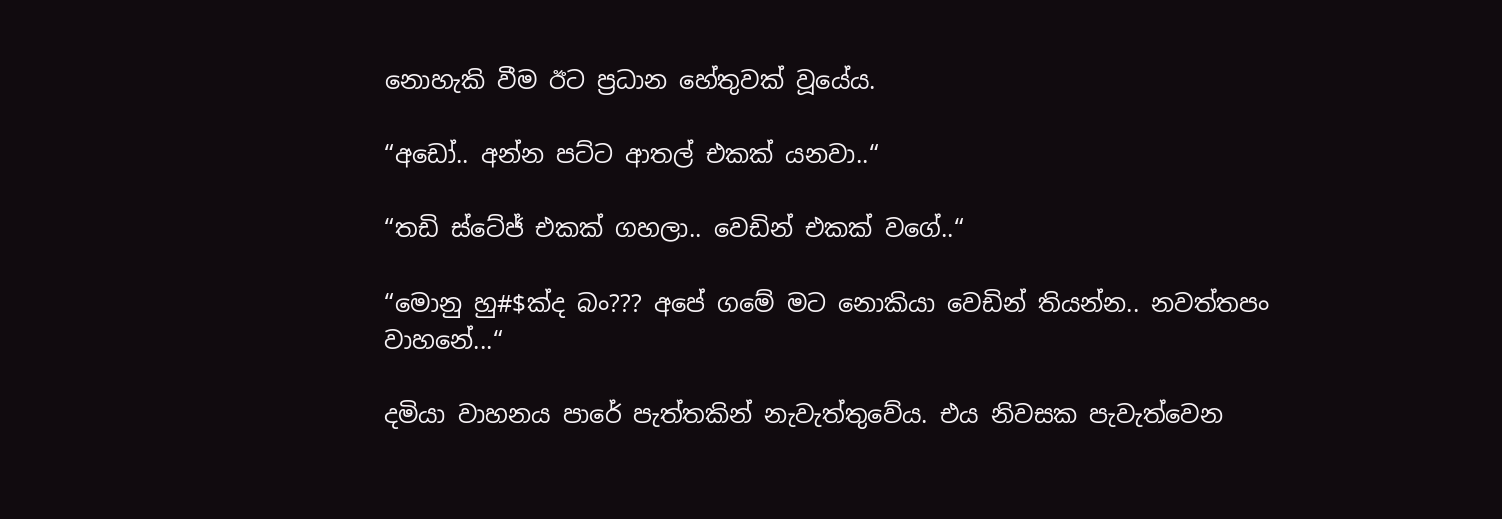නොහැකි වීම ඊට ප්‍රධාන හේතුවක් වූයේය.

“අඩෝ.. අන්න පට්ට ආතල් එකක් යනවා..“

“තඩි ස්ටේජ් එකක් ගහලා.. වෙඩින් එකක් වගේ..“

“මොනු හු#$ක්ද බං??? අපේ ගමේ මට නොකියා වෙඩින් තියන්න.. නවත්තපං වාහනේ...“

දමියා වාහනය පාරේ පැත්තකින් නැවැත්තුවේය. එය නිවසක පැවැත්වෙන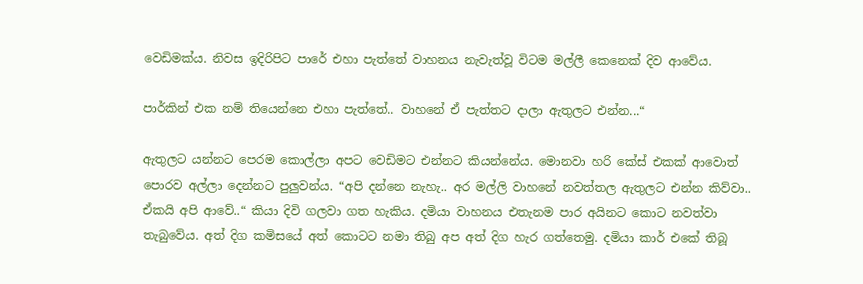වෙඩිමක්ය. නිවස ඉදිරිපිට පාරේ එහා පැත්තේ වාහනය නැවැත්වූ විටම මල්ලී කෙනෙක් දිව ආවේය.

පාර්කින් එක නම් තියෙන්නෙ එහා පැත්තේ.. වාහනේ ඒ පැත්තට දාලා ඇතුලට එන්න...“

ඇතුලට යන්නට පෙරම කොල්ලා අපට වෙඩිමට එන්නට කියන්නේය. මොනවා හරි කේස් එකක් ආවොත් පොරව අල්ලා දෙන්නට පුලුවන්ය. “අපි දන්නෙ නැහැ.. අර මල්ලි වාහනේ නවත්තල ඇතුලට එන්න කිව්වා.. ඒකයි අපි ආවේ..“ කියා දිවි ගලවා ගත හැකිය. දමියා වාහනය එතැනම පාර අයිනට කොට නවත්වා තැබුවේය. අත් දිග කමිසයේ අත් කොටට නමා තිබු අප අත් දිග හැර ගත්තෙමු. දමියා කාර් එකේ තිබූ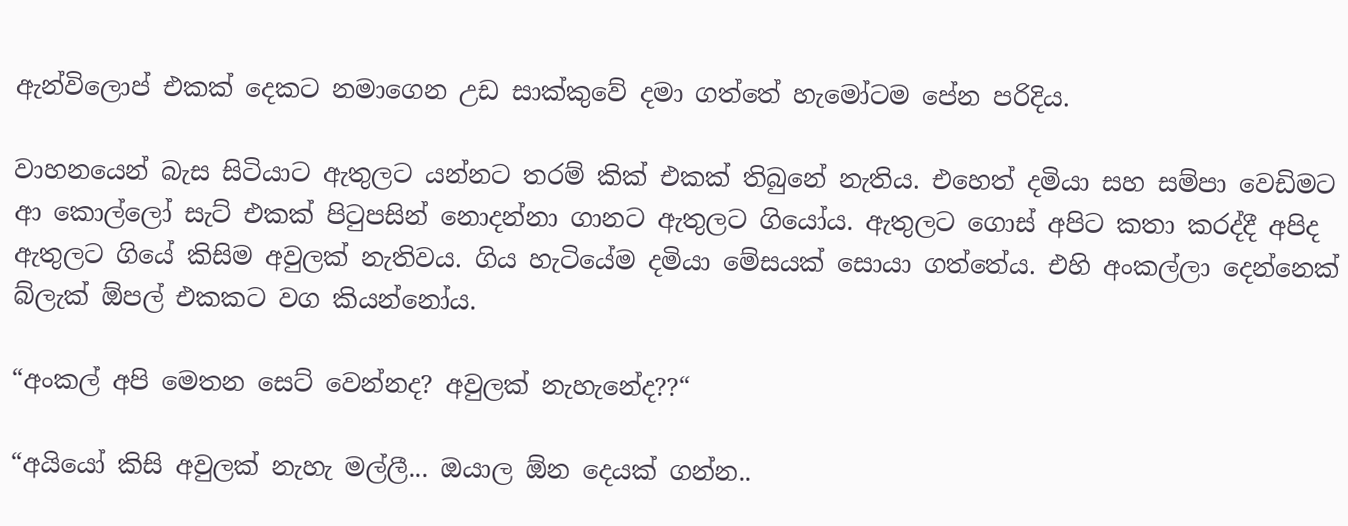ඇන්විලොප් එකක් දෙකට නමාගෙන උඩ සාක්කුවේ දමා ගත්තේ හැමෝටම පේන පරිදිය.

වාහනයෙන් බැස සිටියාට ඇතුලට යන්නට තරම් කික් එකක් තිබුනේ නැතිය. එහෙත් දමියා සහ සම්පා වෙඩිමට ආ කොල්ලෝ සැට් එකක් පිටුපසින් නොදන්නා ගානට ඇතුලට ගියෝය. ඇතුලට ගොස් අපිට කතා කරද්දී අපිද ඇතුලට ගියේ කිසිම අවුලක් නැතිවය. ගිය හැටියේම දමියා මේසයක් සොයා ගත්තේය. එහි අංකල්ලා දෙන්නෙක් බ්ලැක් ඕපල් එකකට වග කියන්නෝය.

“අංකල් අපි මෙතන සෙට් වෙන්නද? අවුලක් නැහැනේද??“

“අයියෝ කිසි අවුලක් නැහැ මල්ලී... ඔයාල ඕන දෙයක් ගන්න..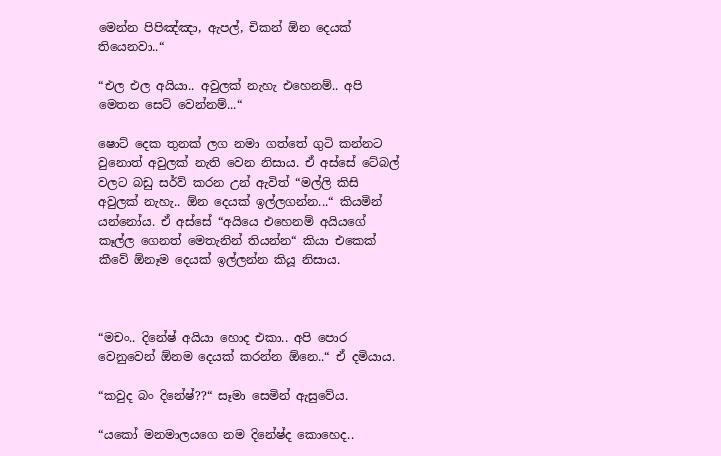මෙන්න පිපිඤ්ඤා, ඇපල්, චිකන් ඕන දෙයක් තියෙනවා..“

“එල එල අයියා.. අවුලක් නැහැ එහෙනම්.. අපි මෙතන සෙට් වෙන්නම්...“

ෂොට් දෙක තුනක් ලග නමා ගත්තේ ගුටි කන්නට වුනොත් අවුලක් නැති වෙන නිසාය. ඒ අස්සේ ටේබල් වලට බඩු සර්ව් කරන උන් ඇවිත් “මල්ලි කිසි අවුලක් නැහැ.. ඕන දෙයක් ඉල්ලගන්න...“ කියමින් යන්නෝය. ඒ අස්සේ “අයියෙ එහෙනම් අයියගේ කෑල්ල ගෙනත් මෙතැනින් තියන්න“ කියා එකෙක් කීවේ ඕනෑම දෙයක් ඉල්ලන්න කියූ නිසාය.



“මචං.. දිනේෂ් අයියා හොද එකා.. අපි පොර වෙනුවෙන් ඕනම දෙයක් කරන්න ඕනෙ..“ ඒ දමියාය.

“කවුද බං දිනේෂ්??“ සෑමා සෙමින් ඇසුවේය.

“යකෝ මනමාලයගෙ නම දිනේෂ්ද කොහෙද..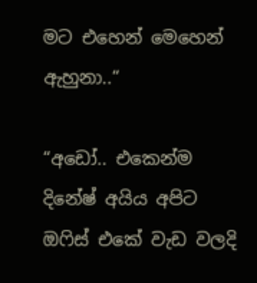මට එහෙන් මෙහෙන් ඇහුනා..“

“අඩෝ.. එකෙන්ම දිනේෂ් අයිය අපිට ඔෆිස් එකේ වැඩ වලදි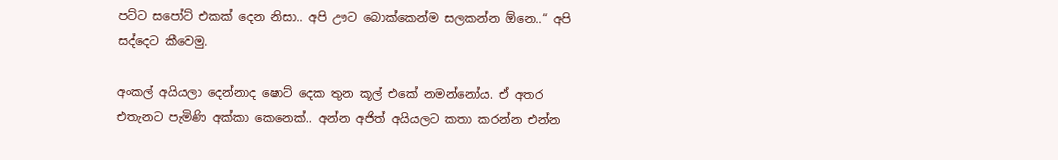පට්ට සපෝට් එකක් දෙන නිසා.. අපි ඌට බොක්කෙන්ම සලකන්න ඕනෙ..“ අපි සද්දෙට කීවෙමු.

අංකල් අයියලා දෙන්නාද ෂොට් දෙක තුන කූල් එකේ නමන්නෝය. ඒ අතර එතැනට පැමිණි අක්කා කෙනෙක්.. අන්න අජිත් අයියලට කතා කරන්න එන්න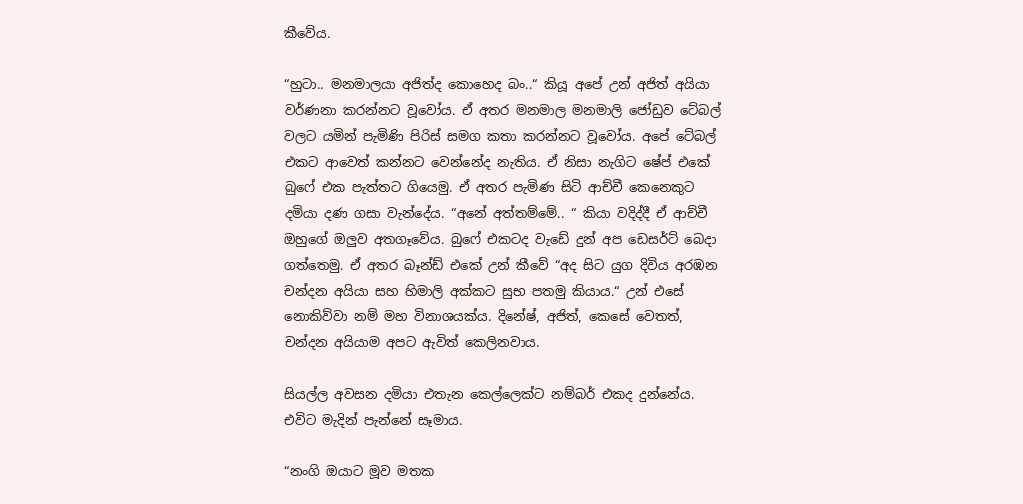කීවේය.

“හුටා.. මනමාලයා අජිත්ද කොහෙද බං..“ කියූ අපේ උන් අජිත් අයියා වර්ණනා කරන්නට වූවෝය. ඒ අතර මනමාල මනමාලි ජෝඩුව ටේබල් වලට යමින් පැමිණි පිරිස් සමග කතා කරන්නට වූවෝය. අපේ ටේබල් එකට ආවෙත් කන්නට වෙන්නේද නැතිය. ඒ නිසා නැගිට ෂේප් එකේ බුෆේ එක පැත්තට ගියෙමු. ඒ අතර පැමිණ සිටි ආච්චී කෙනෙකුට දමියා දණ ගසා වැන්දේය. “අනේ අත්තම්මේ.. “ කියා වදිද්දී ඒ ආච්චී ඔහුගේ ඔලුව අතගෑවේය. බුෆේ එකටද වැඩේ දුන් අප ඩෙසර්ට් බෙදා ගත්තෙමු. ඒ අතර බෑන්ඩ් එකේ උන් කීවේ “අද සිට යුග දිවිය අරඹන චන්දන අයියා සහ හිමාලි අක්කට සුභ පතමු කියාය.“ උන් එසේ නොකිව්වා නම් මහ විනාශයක්ය. දිනේෂ්, අජිත්, කෙසේ වෙතත්, චන්දන අයියාම අපට ඇවිත් කෙලිනවාය.

සියල්ල අවසන දමියා එතැන කෙල්ලෙක්ට නම්බර් එකද දුන්නේය. එවිට මැදින් පැන්නේ සෑමාය.

“නංගි ඔයාට මූව මතක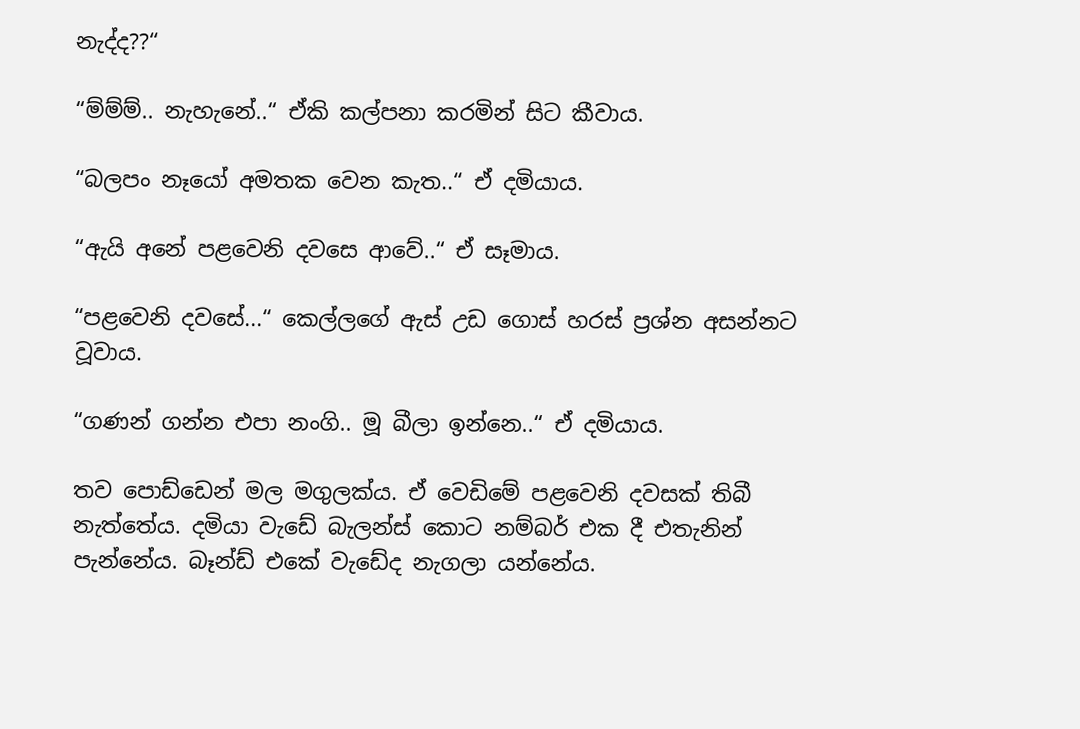නැද්ද??“

“ම්ම්ම්.. නැහැනේ..“ ඒකි කල්පනා කරමින් සිට කීවාය.

“බලපං නෑයෝ අමතක වෙන කැත..“ ඒ දමියාය.

“ඇයි අනේ පළවෙනි දවසෙ ආවේ..“ ඒ සෑමාය.

“පළවෙනි දවසේ...“ කෙල්ලගේ ඇස් උඩ ගොස් හරස් ප්‍රශ්න අසන්නට වූවාය.

“ගණන් ගන්න එපා නංගි.. මූ බීලා ඉන්නෙ..“ ඒ දමියාය.

තව පොඩ්ඩෙන් මල මගුලක්ය. ඒ වෙඩිමේ පළවෙනි දවසක් තිබී නැත්තේය. දමියා වැඩේ බැලන්ස් කොට නම්බර් එක දී එතැනින් පැන්නේය. බෑන්ඩ් එකේ වැඩේද නැගලා යන්නේය.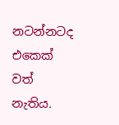නටන්නටද එකෙක් වත් නැතිය.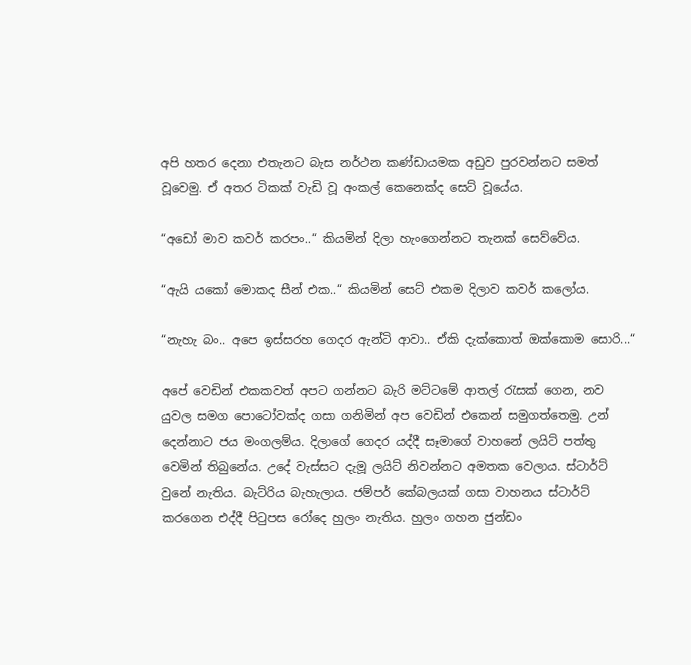අපි හතර දෙනා එතැනට බැස නර්ථන කණ්ඩායමක අඩුව පුරවන්නට සමත් වූවෙමු. ඒ අතර ටිකක් වැඩි වූ අංකල් කෙනෙක්ද සෙට් වූයේය.

“අඩෝ මාව කවර් කරපං..“ කියමින් දිලා හැංගෙන්නට තැනක් සෙව්වේය.

“ඇයි යකෝ මොකද සීන් එක..“ කියමින් සෙට් එකම දිලාව කවර් කලෝය.

“නැහැ බං.. අපෙ ඉස්සරහ ගෙදර ඇන්ටි ආවා.. ඒකි දැක්කොත් ඔක්කොම සොරි...“

අපේ වෙඩින් එකකවත් අපට ගන්නට බැරි මට්ටමේ ආතල් රැසක් ගෙන, නව යුවල සමග පොටෝවක්ද ගසා ගනිමින් අප වෙඩින් එකෙන් සමුගත්තෙමු. උන් දෙන්නාට ජය මංගලම්ය. දිලාගේ ගෙදර යද්දී සෑමාගේ වාහනේ ලයිට් පත්තු වෙමින් තිබුනේය. උදේ වැස්සට දැමූ ලයිට් නිවන්නට අමතක වෙලාය. ස්ටාර්ට් වුනේ නැතිය. බැට්රිය බැහැලාය. ජම්පර් කේබලයක් ගසා වාහනය ස්ටාර්ට් කරගෙන එද්දී පිටුපස රෝදෙ හුලං නැතිය. හුලං ගහන ජුන්ඩං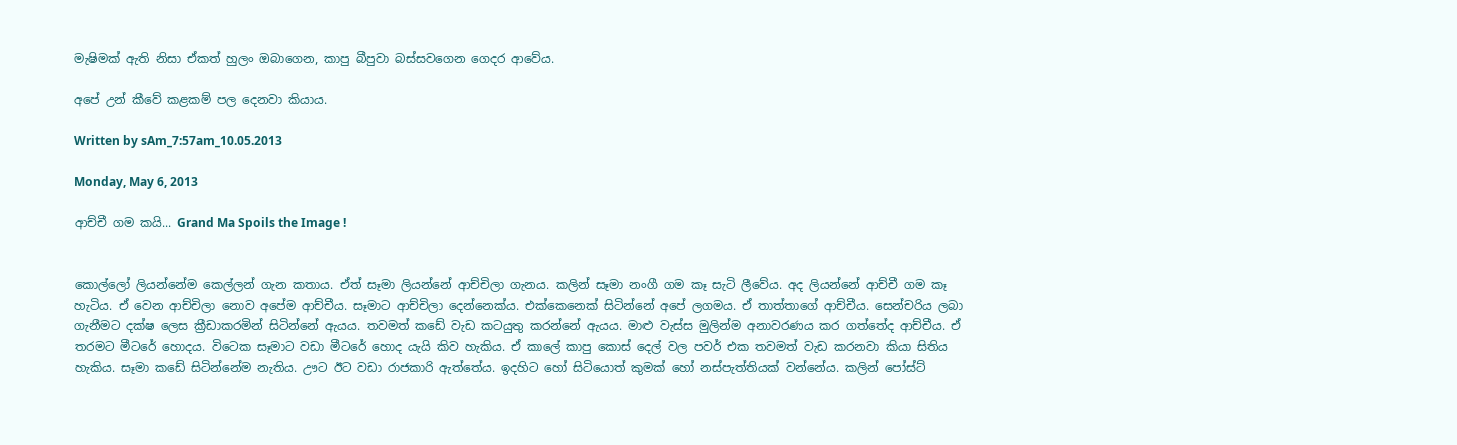මැෂිමක් ඇති නිසා ඒකත් හුලං ඔබාගෙන, කාපු බීපුවා බස්සවගෙන ගෙදර ආවේය.

අපේ උන් කීවේ කළකම් පල දෙනවා කියාය.

Written by sAm_7:57am_10.05.2013

Monday, May 6, 2013

ආච්චී ගම කයි... Grand Ma Spoils the Image !


කොල්ලෝ ලියන්නේම කෙල්ලන් ගැන කතාය. ඒත් සෑමා ලියන්නේ ආච්චිලා ගැනය. කලින් සෑමා නංගී ගම කෑ සැටි ලීවේය. අද ලියන්නේ ආච්චී ගම කෑ හැටිය. ඒ වෙන ආච්චිලා නොව අපේම ආච්චීය. සෑමාට ආච්චිලා දෙන්නෙක්ය. එක්කෙනෙක් සිටින්නේ අපේ ලගමය. ඒ තාත්තාගේ ආච්චීය. සෙන්චරිය ලබා ගැනීමට දක්ෂ ලෙස ක්‍රීඩාකරමින් සිටින්නේ ඇයය. තවමත් කඩේ වැඩ කටයුතු කරන්නේ ඇයය. මාළු වැස්ස මුලින්ම අනාවරණය කර ගත්තේද ආච්චීය. ඒ තරමට මීටරේ හොදය. විටෙක සෑමාට වඩා මීටරේ හොද යැයි කිව හැකිය. ඒ කාලේ කාපු කොස් දෙල් වල පවර් එක තවමත් වැඩ කරනවා කියා සිතිය හැකිය. සෑමා කඩේ සිටින්නේම නැතිය. ඌට ඊට වඩා රාජකාරි ඇත්තේය. ඉදහිට හෝ සිටියොත් කුමක් හෝ නස්පැත්තියක් වන්නේය. කලින් පෝස්ට්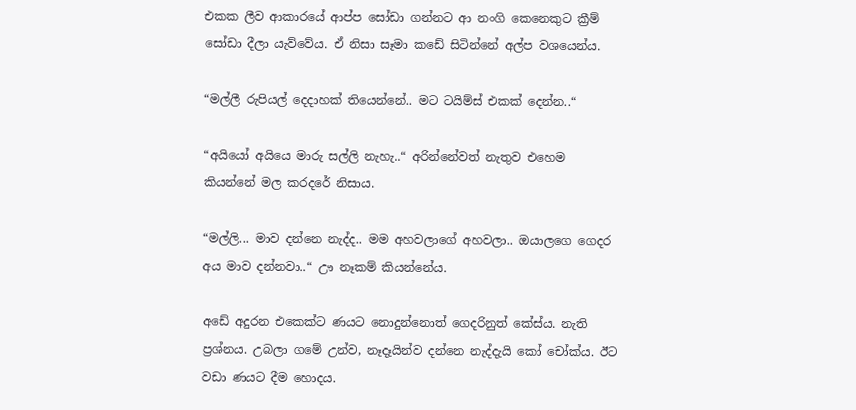එකක ලීව ආකාරයේ ආප්ප සෝඩා ගන්නට ආ නංගි කෙනෙකුට ක්‍රීම් සෝඩා දීලා යැව්වේය. ඒ නිසා සෑමා කඩේ සිටින්නේ අල්ප වශයෙන්ය.

“මල්ලී රුපියල් දෙදාහක් තියෙන්නේ.. මට ටයිම්ස් එකක් දෙන්න..“

“අයියෝ අයියෙ මාරු සල්ලි නැහැ..“ අරින්නේවත් නැතුව එහෙම කියන්නේ මල කරදරේ නිසාය.

“මල්ලි... මාව දන්නෙ නැද්ද.. මම අහවලාගේ අහවලා.. ඔයාලගෙ ගෙදර අය මාව දන්නවා..“ ඌ නෑකම් කියන්නේය.

අඩේ අදුරන එකෙක්ට ණයට නොදුන්නොත් ගෙදරිනුත් කේස්ය. නැති ප්‍රශ්නය. උබලා ගමේ උන්ව, නෑදෑයින්ව දන්නෙ නැද්දැයි කෝ චෝක්ය. ඊට වඩා ණයට දීම හොදය.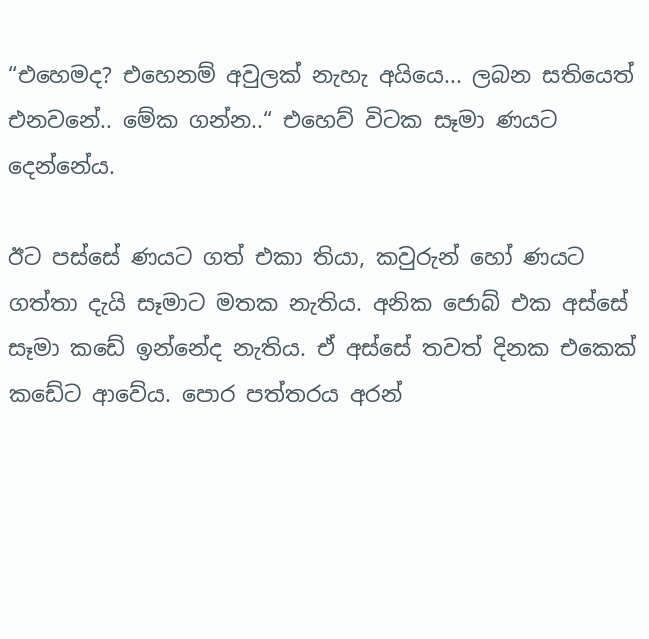“එහෙමද? එහෙනම් අවුලක් නැහැ අයියෙ... ලබන සතියෙත් එනවනේ.. මේක ගන්න..“ එහෙව් විටක සෑමා ණයට දෙන්නේය.

ඊට පස්සේ ණයට ගත් එකා තියා, කවුරුන් හෝ ණයට ගත්තා දැයි සෑමාට මතක නැතිය. අනික ජොබ් එක අස්සේ සෑමා කඩේ ඉන්නේද නැතිය. ඒ අස්සේ තවත් දිනක එකෙක් කඩේට ආවේය. පොර පත්තරය අරන්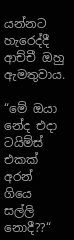යන්නට හැරෙද්දී ආච්චී ඔහු ඇමතුවාය.

“මේ ඔයා නේද එදා ටයිම්ස් එකක් අරන් ගියෙ සල්ලි නොදී??“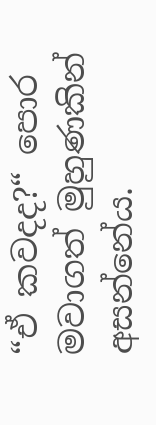“ඒ කවදද?“ පොර මවාගත් මුහුණකින් අසන්නේය.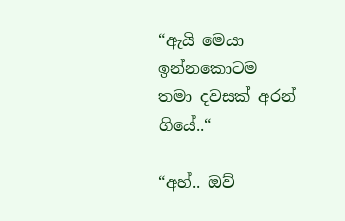“ඇයි මෙයා ඉන්නකොටම තමා දවසක් අරන් ගියේ..“

“අහ්.. ඔව්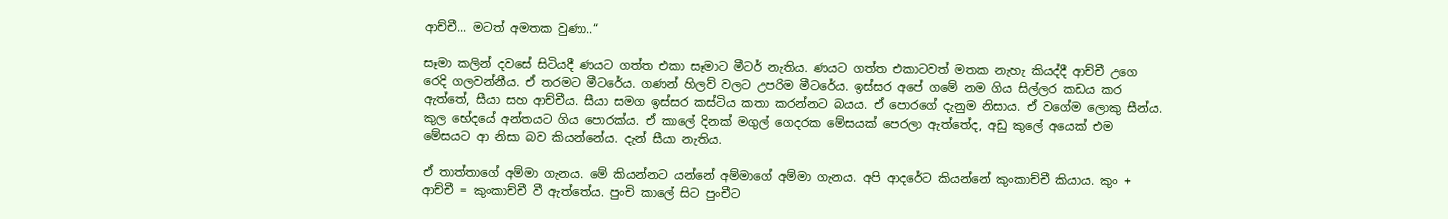ආච්චී... මටත් අමතක වුණා..“

සෑමා කලින් දවසේ සිටියදී ණයට ගත්ත එකා සෑමාට මීටර් නැතිය. ණයට ගත්ත එකාටවත් මතක නැහැ කියද්දී ආච්චී ‍උගෙ රෙදි ගලවන්නීය. ඒ තරමට මීටරේය. ගණන් හිලව් වලට උපරිම මීටරේය. ඉස්සර අපේ ගමේ නම ගිය සිල්ලර කඩය කර ඇත්තේ, සීයා සහ ආච්චීය. සීයා සමග ඉස්සර කස්ටිය කතා කරන්නට බයය. ඒ පොරගේ දැනුම නිසාය. ඒ වගේම ලොකු සීන්ය. කුල භේදයේ අන්තයට ගිය පොරක්ය. ඒ කාලේ දිනක් මගුල් ගෙදරක මේසයක් පෙරලා ඇත්තේද, අඩු කුලේ අයෙක් එම මේසයට ආ නිසා බව කියන්නේය. දැන් සීයා නැතිය.

ඒ තාත්තාගේ අම්මා ගැනය. මේ කියන්නට යන්නේ අම්මාගේ අම්මා ගැනය. අපි ආදරේට කියන්නේ කුංකාච්චී කියාය. කුං + ආච්චී = කුංකාච්චී වී ඇත්තේය. පුංචි කාලේ සිට පුංචීට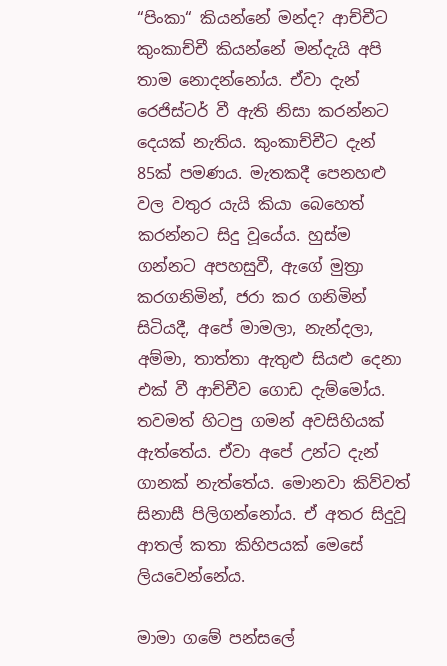“පිංකා“ කියන්නේ මන්ද? ආච්චීට කුංකාච්චී කියන්නේ මන්දැයි අපි තාම නොදන්නෝය. ඒවා දැන් රෙජිස්ටර් වී ඇති නිසා කරන්නට දෙයක් නැතිය. කුංකාච්චීට දැන් 85ක් පමණය. මැතකදී පෙනහළු වල වතුර යැයි කියා බෙහෙත් කරන්නට සිදු වූයේය. හුස්ම ගන්නට අපහසුවී, ඇගේ මුත්‍රා කරගනිමින්, ජරා කර ගනිමින් සිටියදී, අපේ මාමලා, නැන්දලා, අම්මා, තාත්තා ඇතුළු සියළු දෙනා එක් වී ආච්චීව ගොඩ දැම්මෝය. තවමත් හිටපු ගමන් අවසිහියක් ඇත්තේය. ඒවා අපේ උන්ට දැන් ගානක් නැත්තේය. මොනවා කිව්වත් සිනාසී පිලිගන්නෝය. ඒ අතර සිදුවූ ආතල් කතා කිහිපයක් මෙසේ ලියවෙන්නේය.

මාමා ගමේ පන්සලේ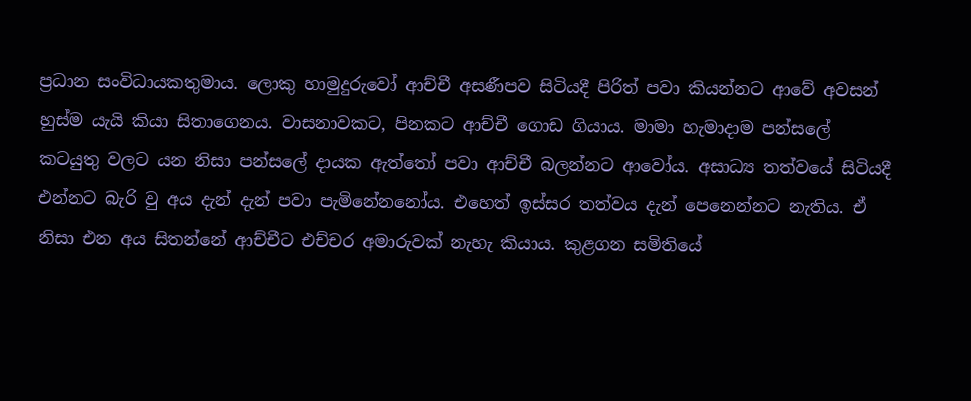ප්‍රධාන සංවිධායකතුමාය. ලොකු හාමුදුරුවෝ ආච්චී අසණීපව සිටියදී පිරිත් පවා කියන්නට ආවේ අවසන් හුස්ම යැයි කියා සිතාගෙනය. වාසනාවකට, පිනකට ආච්චී ගොඩ ගියාය. මාමා හැමාදාම පන්සලේ කටයුතු වලට යන නිසා පන්සලේ දායක ඇත්තෝ පවා ආච්චී බලන්නට ආවෝය. අසාධ්‍ය තත්වයේ සිටියදී එන්නට බැරි වු අය දැන් දැන් පවා පැමිනේනනෝය. එහෙත් ඉස්සර තත්වය දැන් පෙනෙන්නට නැතිය. ඒ නිසා එන අය සිතන්නේ ආච්චීට එච්චර අමාරුවක් නැහැ කියාය. කුළගන සමිතියේ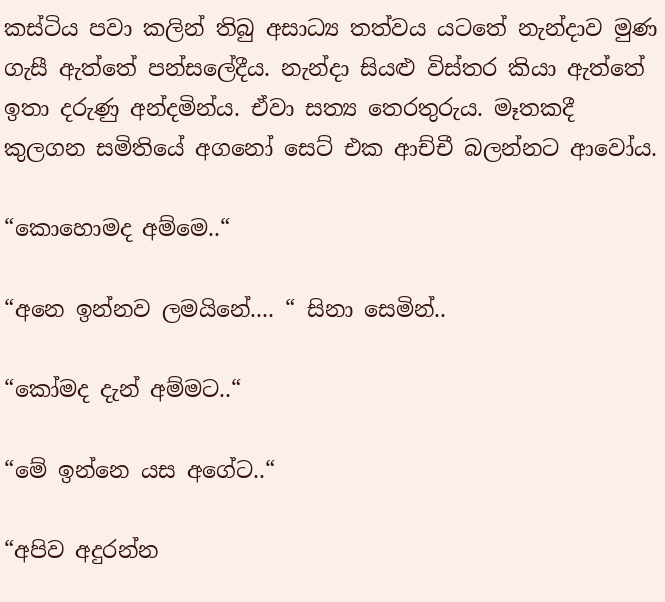කස්ටිය පවා කලින් තිබු අසාධ්‍ය තත්වය යටතේ නැන්දාව මුණ ගැසී ඇත්තේ පන්සලේදීය. නැන්දා සියළු විස්තර කියා ඇත්තේ ඉතා දරුණු අන්දමින්ය. ඒවා සත්‍ය තෙරතුරුය. මෑතකදී කුලගන සමිතියේ අගනෝ සෙට් එක ආච්චී බලන්නට ආවෝය.

“කොහොමද අම්මෙ..“

“අනෙ ඉන්නව ලමයිනේ.... “ සිනා සෙමින්..

“කෝමද දැන් අම්මට..“

“මේ ඉන්නෙ යස අගේට..“

“අපිව අදුරන්න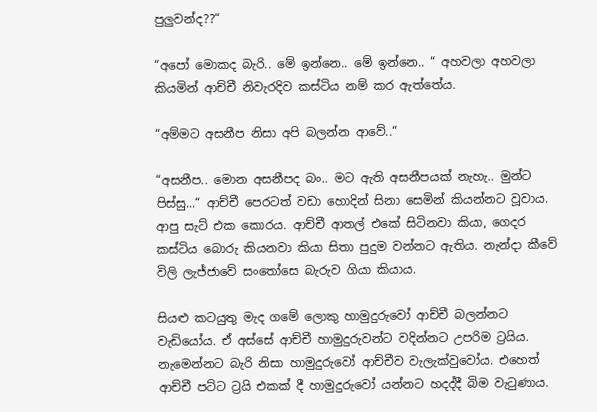පුලුවන්ද??“

“අපෝ මොකද බැරි.. මේ ඉන්නෙ.. මේ ඉන්නෙ.. “ අහවලා අහවලා කියමින් ආච්චී නිවැරදිව කස්ටිය නම් කර ඇත්තේය.

“අම්මට අසනීප නිසා අපි බලන්න ආවේ..“

“අසනීප.. මොන අසනීපද බං.. මට ඇති අසනීපයක් නැහැ.. මුන්ට පිස්සු...“ ආච්චී පෙරටත් වඩා හොදින් සිනා සෙමින් කියන්නට වූවාය. ආපු සැට් එක කොරය. ආච්චී ආතල් එකේ සිටිනවා කියා, ගෙදර කස්ටිය බොරු කියනවා කියා සිතා පුදුම වන්නට ඇතිය. නැන්දා කීවේ විලි ලැජ්ජාවේ සංතෝසෙ බැරුව ගියා කියාය.

සියළු කටයුතු මැද ගමේ ලොකු හාමුදුරුවෝ ආච්චී බලන්නට වැඩියෝය. ඒ අස්සේ ආච්චී හාමුදුරුවන්ට වදින්නට උපරිම ට්‍රයිය. නැමෙන්නට බැරි නිසා හාමුදුරුවෝ ආච්චීව වැලැක්වුවෝය. එහෙත් ආච්චී පට්ට ට්‍රයි එකක් දී හාමුදුරුවෝ යන්නට හදද්දී බිම වැටුණාය.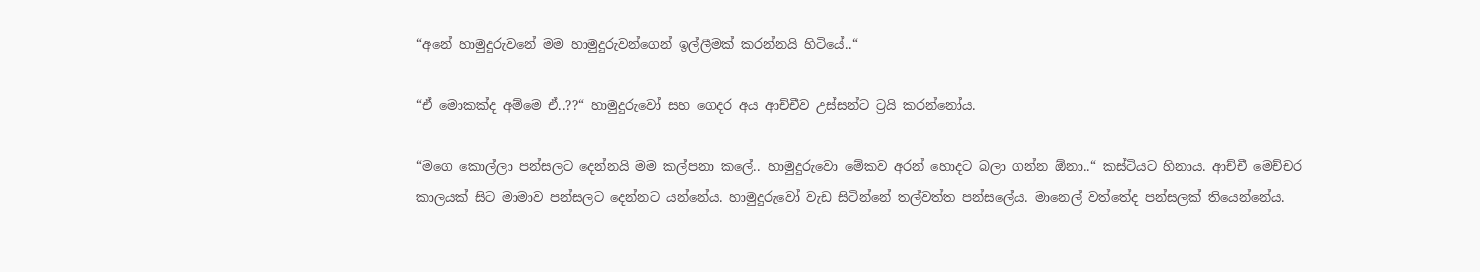“අනේ හාමුදුරුවනේ මම හාමුදුරුවන්ගෙන් ඉල්ලීමක් කරන්නයි හිටියේ..“

“ඒ මොකක්ද අම්මෙ ඒ..??“ හාමුදුරුවෝ සහ ගෙදර අය ආච්චීව උස්සන්ට ට්‍රයි කරන්නෝය.

“මගෙ කොල්ලා පන්සලට දෙන්නයි මම කල්පනා කලේ.. හාමුදුරුවො මේකව අරන් හොදට බලා ගන්න ඕනා..“ කස්ටියට හිනාය. ආච්චී මෙච්චර කාලයක් සිට මාමාව පන්සලට දෙන්නට යන්නේය. හාමුදුරුවෝ වැඩ සිටින්නේ තල්වත්ත පන්සලේය. මානෙල් වත්තේද පන්සලක් තියෙන්නේය.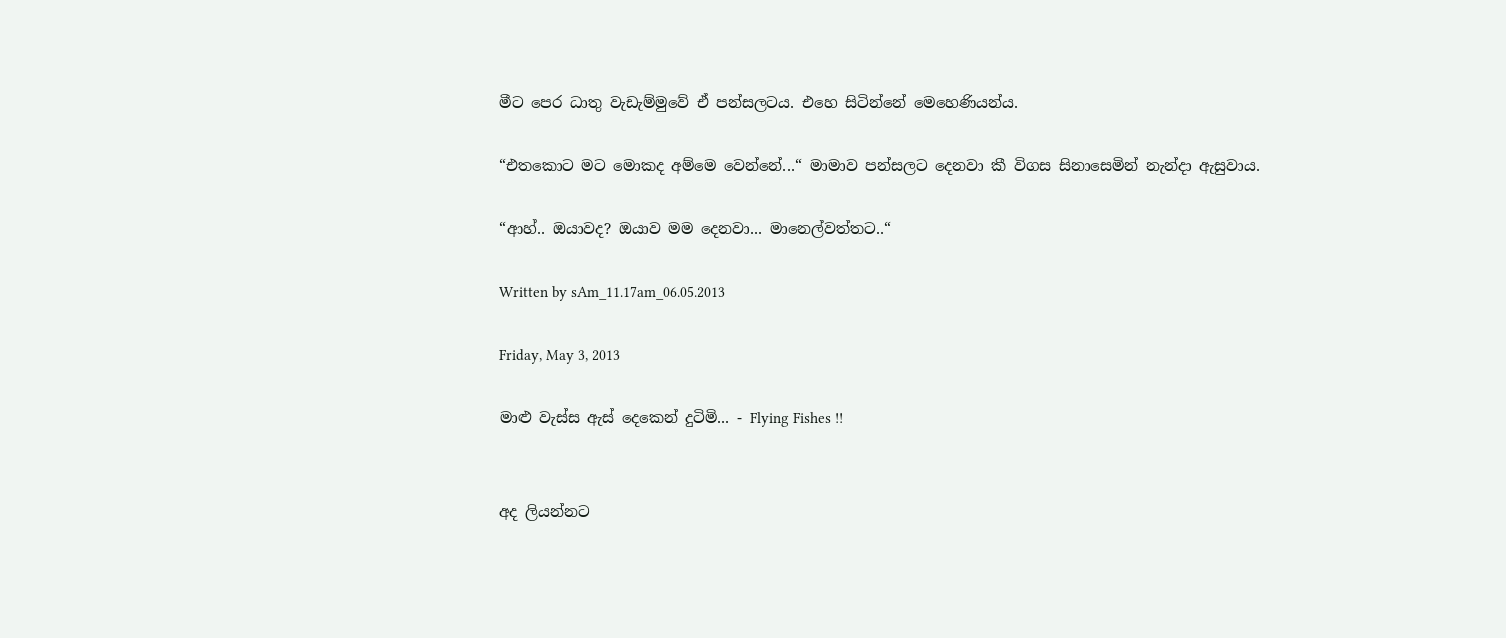මීට පෙර ධාතු වැඩැම්මුවේ ඒ පන්සලටය. එහෙ සිටින්නේ මෙහෙණියන්ය.

“එතකොට මට මොකද අම්මෙ වෙන්නේ...“ මාමාව පන්සලට දෙනවා කී විගස සිනාසෙමින් නැන්දා ඇසුවාය.

“ආහ්.. ඔයාවද? ඔයාව මම දෙනවා... මානෙල්වත්තට..“

Written by sAm_11.17am_06.05.2013

Friday, May 3, 2013

මාළු වැස්ස ඇස් දෙකෙන් දුටිමි... - Flying Fishes !!


අද ලියන්නට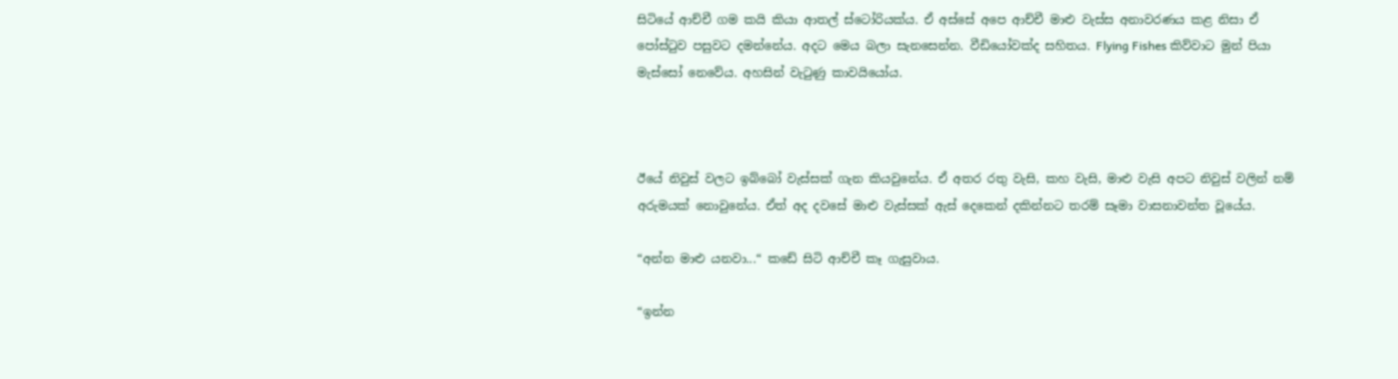සිටියේ ආච්චී ගම කයි කියා ආතල් ස්ටෝරියක්ය. ඒ අස්සේ අපෙ ආච්චී මාළු වැස්ස අනාවරණය කළ නිසා ඒ පෝස්ටුව පසුවට දමන්නේය. අදට මෙය බලා සැනසෙන්න. වීඩියෝවක්ද සහිතය. Flying Fishes කිව්වාට මුන් පියා මැස්සෝ නෙවේය. අහසින් වැටුණු කාවයියෝය.



ඊයේ නිවුස් වලට ඉබ්බෝ වැස්සක් ගැන කියවුනේය. ඒ අතර රතු වැසි, කහ වැසි, මාළු වැසි අපට නිවුස් වලින් නම් අරුමයක් නොවුනේය. ඒත් අද දවසේ මාළු වැස්සක් ඇස් දෙකෙන් දකින්නට තරම් සෑමා වාසනාවන්ත වූයේය.

“අන්න මාළු යනවා...“ කඩේ සිටි ආච්චී කෑ ගැසුවාය.

“ඉන්න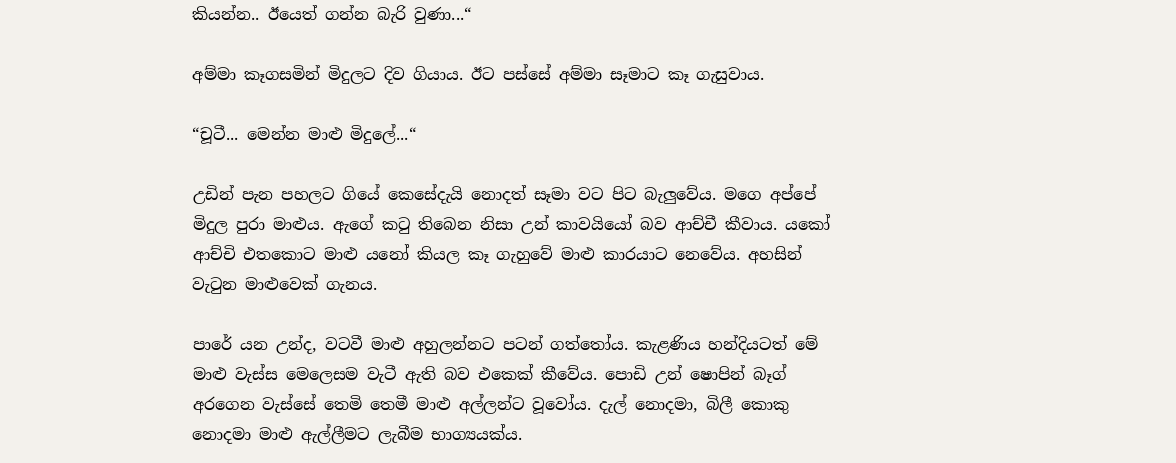කියන්න.. ඊයෙත් ගන්න බැරි වුණා...“

අම්මා කෑගසමින් මිදුලට දිව ගියාය. ඊට පස්සේ අම්මා සෑමාට කෑ ගැසුවාය.

“චූටී... මෙන්න මාළු මිදුලේ...“

උඩින් පැන පහලට ගියේ කෙසේදැයි නොදත් සෑමා වට පිට බැලුවේය. මගෙ අප්පේ මිදුල පුරා මාළුය. ඇගේ කටු තිබෙන නිසා උන් කාවයියෝ බව ආච්චී කීවාය. යකෝ ආච්චි එතකොට මාළු යනෝ කියල කෑ ගැහුවේ මාළු කාරයාට නෙවේය. අහසින් වැටුන මාළුවෙක් ගැනය.

පාරේ යන උන්ද, වටවී මාළු අහුලන්නට පටන් ගත්තෝය. කැළණිය හන්දියටත් මේ මාළු වැස්ස මෙලෙසම වැටී ඇති බව එකෙක් කීවේය. පොඩි උන් ෂොපින් බෑග් අරගෙන වැස්සේ තෙමි තෙමී මාළු අල්ලන්ට වූවෝය. දැල් නොදමා, බිලී කොකු නොදමා මාළු ඇල්ලීමට ලැබීම භාග්‍යයක්ය.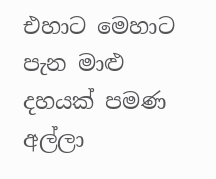එහාට මෙහාට පැන මාළු දහයක් පමණ අල්ලා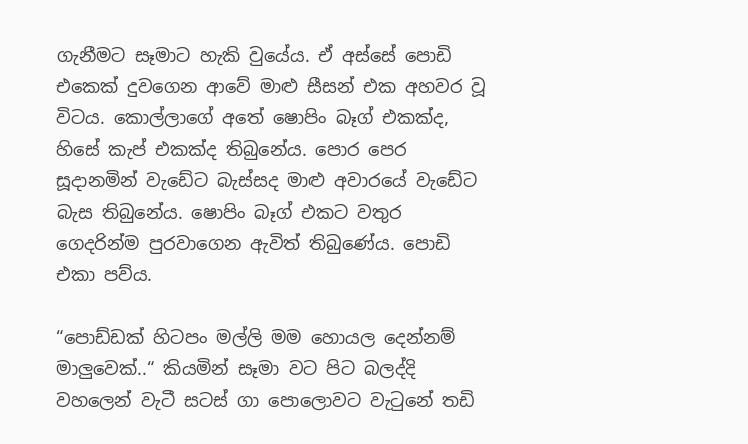ගැනීමට සෑමාට හැකි වුයේය. ඒ අස්සේ පොඩි එකෙක් දුවගෙන ආවේ මාළු සීසන් එක අහවර වූ විටය. කොල්ලාගේ අතේ ෂොපිං බෑග් එකක්ද, හිසේ කැප් එකක්ද තිබුනේය. පොර පෙර සූදානමින් වැඩේට බැස්සද මාළු අවාරයේ වැඩේට බැස තිබුනේය. ෂොපිං බෑග් එකට වතුර ගෙදරින්ම පුරවාගෙන ඇවිත් තිබුණේය. පොඩි එකා පව්ය.

“පොඩ්ඩක් හිටපං මල්ලි මම හොයල දෙන්නම් මාලුවෙක්..“ කියමින් සෑමා වට පිට බලද්දි වහලෙන් වැටී සටස් ගා පොලොවට වැටුනේ තඩි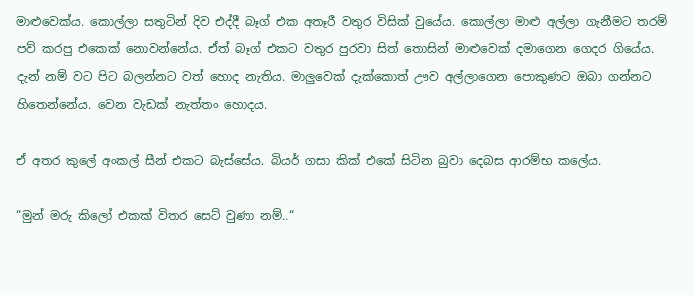මාළුවෙක්ය. කොල්ලා සතුටින් දිව එද්දී බෑග් එක අතෑරී වතුර විසික් වුයේය. කොල්ලා මාළු අල්ලා ගැනීමට තරම් පව් කරපු එකෙක් නොවන්නේය. ඒත් බෑග් එකට වතුර පුරවා සිත් තොසින් මාළුවෙක් දමාගෙන ගෙදර ගියේය. දැන් නම් වට පිට බලන්නට වත් හොද නැතිය. මාලුවෙක් දැක්කොත් ඌව අල්ලාගෙන පොකුණට ඔබා ගන්නට හිතෙන්නේය. වෙන වැඩක් නැත්තං හොදය.

ඒ අතර කුලේ අංකල් සීන් එකට බැස්සේය. බියර් ගසා කික් එකේ සිටින බුවා දෙබස ආරම්භ කලේය.

“මුන් මරු කිලෝ එකක් විතර සෙට් වුණා නම්..“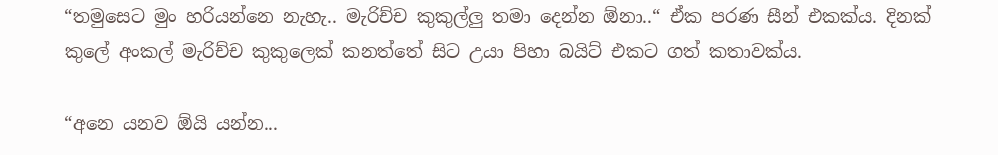“තමුසෙට මුං හරියන්නෙ නැහැ.. මැරිච්ච කුකුල්ලු තමා දෙන්න ඕනා..“ ඒක පරණ සීන් එකක්ය. දිනක් කුලේ අංකල් මැරිච්ච කුකුලෙක් කනත්තේ සිට උයා පිහා බයිට් එකට ගත් කතාවක්ය.

“අනෙ යනව ඕයි යන්න...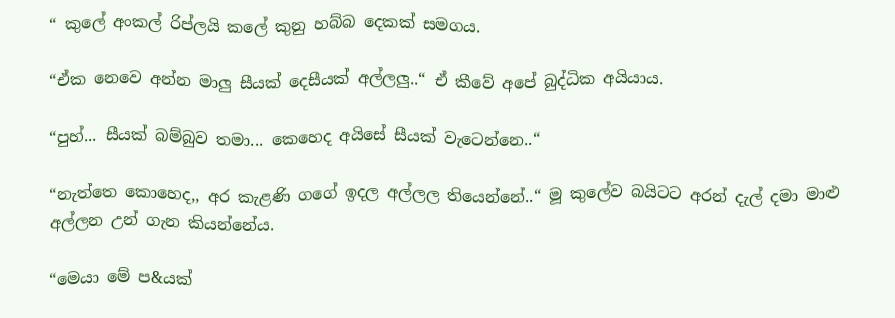“ කුලේ අංකල් රිප්ලයි කලේ කුනු හබ්බ දෙකක් සමගය.

“ඒක නෙවෙ අන්න මාලු සීයක් දෙසීයක් අල්ලලු..“ ඒ කීවේ අපේ බුද්ධික අයියාය.

“පුහ්... සීයක් බම්බුව තමා... කෙහෙද අයිසේ සීයක් වැටෙන්නෙ..“

“නැත්තෙ කොහෙද,, අර කැළණි ගගේ ඉදල අල්ලල තියෙන්නේ..“ මූ කුලේව බයිටට අරන් දැල් දමා මාළු අල්ලන උන් ගැන කියන්නේය.

“මෙයා මේ ප&යක්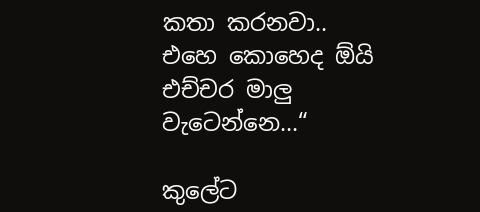කතා කරනවා.. එහෙ කොහෙද ඕයි එච්චර මාලු වැටෙන්නෙ...“

කුලේට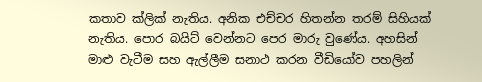කතාව ක්ලික් නැතිය. අනික එච්චර හිතන්න තරම් සිහියක් නැතිය. පොර බයිට් වෙන්නට පෙර මාරු වුණේය. අහසින් මාළු වැටීම සහ ඇල්ලීම සනාථ කරන වීඩියෝව පහලින්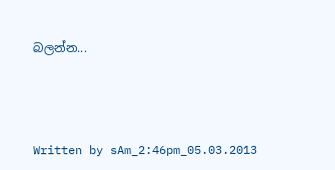බලන්න...




Written by sAm_2:46pm_05.03.2013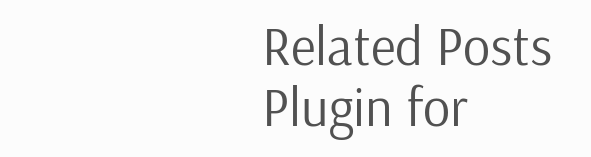Related Posts Plugin for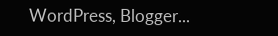WordPress, Blogger...